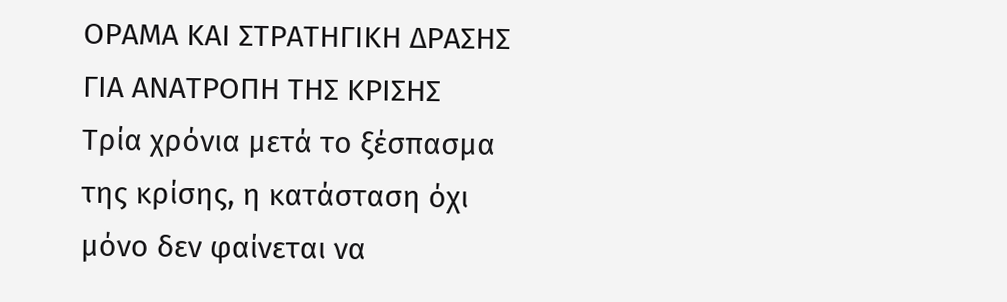ΟΡΑΜΑ ΚΑΙ ΣΤΡΑΤΗΓΙΚΗ ΔΡΑΣΗΣ ΓΙΑ ΑΝΑΤΡΟΠΗ ΤΗΣ ΚΡΙΣΗΣ
Τρία χρόνια μετά το ξέσπασμα της κρίσης, η κατάσταση όχι μόνο δεν φαίνεται να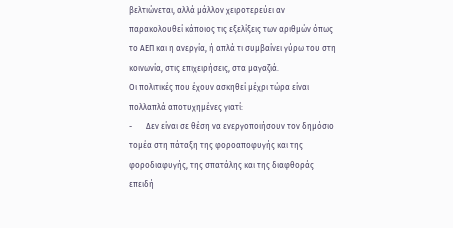βελτιώνεται, αλλά μάλλον χειροτερεύει αν παρακολουθεί κάποιος τις εξελίξεις των αριθμών όπως το ΑΕΠ και η ανεργία, ή απλά τι συμβαίνει γύρω του στη κοινωνία, στις επιχειρήσεις, στα μαγαζιά.
Οι πολιτικές που έχουν ασκηθεί μέχρι τώρα είναι πολλαπλά αποτυχημένες γιατί:
-       Δεν είναι σε θέση να ενεργοποιήσουν τον δημόσιο τομέα στη πάταξη της φοροαποφυγής και της φοροδιαφυγής, της σπατάλης και της διαφθοράς επειδή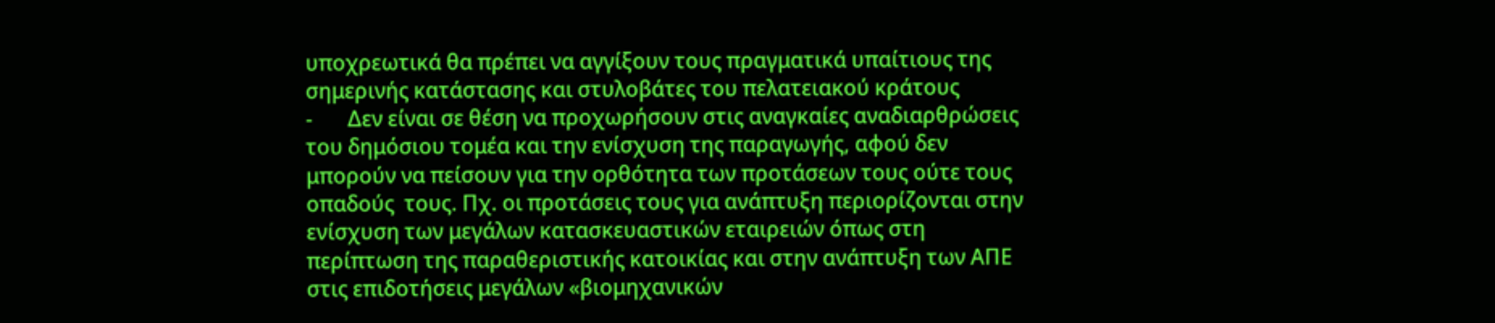υποχρεωτικά θα πρέπει να αγγίξουν τους πραγματικά υπαίτιους της σημερινής κατάστασης και στυλοβάτες του πελατειακού κράτους
-       Δεν είναι σε θέση να προχωρήσουν στις αναγκαίες αναδιαρθρώσεις του δημόσιου τομέα και την ενίσχυση της παραγωγής, αφού δεν μπορούν να πείσουν για την ορθότητα των προτάσεων τους ούτε τους οπαδούς  τους. Πχ. οι προτάσεις τους για ανάπτυξη περιορίζονται στην ενίσχυση των μεγάλων κατασκευαστικών εταιρειών όπως στη περίπτωση της παραθεριστικής κατοικίας και στην ανάπτυξη των ΑΠΕ στις επιδοτήσεις μεγάλων «βιομηχανικών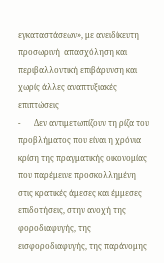εγκαταστάσεων», με ανειδίκευτη προσωρινή  απασχόληση και περιβαλλοντική επιβάρυνση και χωρίς άλλες αναπτυξιακές επιπτώσεις
-       Δεν αντιμετωπίζουν τη ρίζα του προβλήματος που είναι η χρόνια κρίση της πραγματικής οικονομίας που παρέμεινε προσκολλημένη στις κρατικές άμεσες και έμμεσες επιδοτήσεις, στην ανοχή της φοροδιαφυγής, της εισφοροδιαφυγής, της παράνομης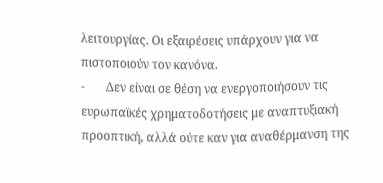λειτουργίας. Οι εξαιρέσεις υπάρχουν για να πιστοποιούν τον κανόνα.
-       Δεν είναι σε θέση να ενεργοποιήσουν τις ευρωπαϊκές χρηματοδοτήσεις με αναπτυξιακή προοπτική, αλλά ούτε καν για αναθέρμανση της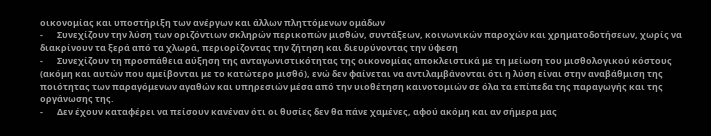οικονομίας και υποστήριξη των ανέργων και άλλων πληττόμενων ομάδων
-       Συνεχίζουν την λύση των οριζόντιων σκληρών περικοπών μισθών, συντάξεων, κοινωνικών παροχών και χρηματοδοτήσεων, χωρίς να διακρίνουν τα ξερά από τα χλωρά, περιορίζοντας την ζήτηση και διευρύνοντας την ύφεση
-       Συνεχίζουν τη προσπάθεια αύξηση της ανταγωνιστικότητας της οικονομίας αποκλειστικά με τη μείωση του μισθολογικού κόστους (ακόμη και αυτών που αμείβονται με το κατώτερο μισθό), ενώ δεν φαίνεται να αντιλαμβάνονται ότι η λύση είναι στην αναβάθμιση της ποιότητας των παραγόμενων αγαθών και υπηρεσιών μέσα από την υιοθέτηση καινοτομιών σε όλα τα επίπεδα της παραγωγής και της οργάνωσης της.
-       Δεν έχουν καταφέρει να πείσουν κανέναν ότι οι θυσίες δεν θα πάνε χαμένες, αφού ακόμη και αν σήμερα μας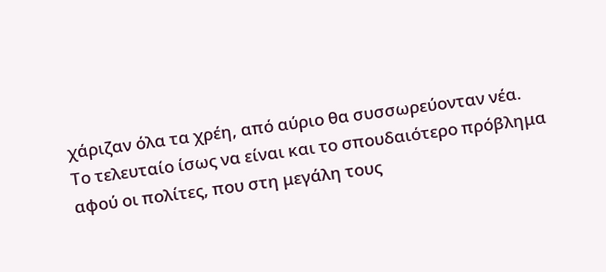χάριζαν όλα τα χρέη, από αύριο θα συσσωρεύονταν νέα.
Το τελευταίο ίσως να είναι και το σπουδαιότερο πρόβλημα αφού οι πολίτες, που στη μεγάλη τους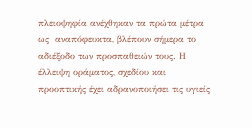πλειοψηφία ανέχθηκαν τα πρώτα μέτρα ως  αναπόφευκτα, βλέπουν σήμερα το αδιέξοδο των προσπαθειών τους. Η έλλειψη οράματος, σχεδίου και προοπτικής έχει αδρανοποιήσει τις υγιείς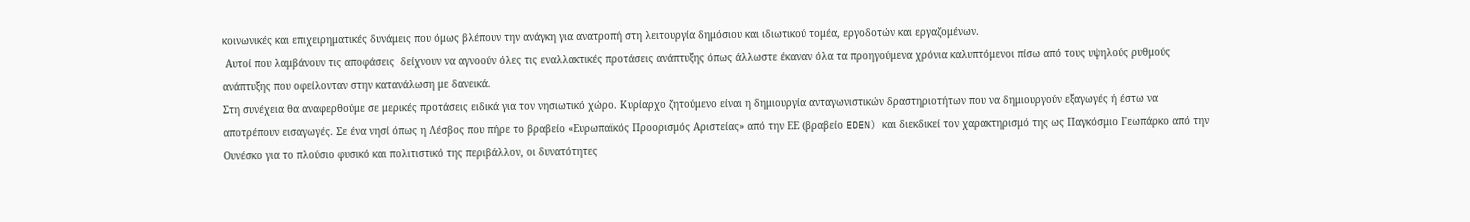κοινωνικές και επιχειρηματικές δυνάμεις που όμως βλέπουν την ανάγκη για ανατροπή στη λειτουργία δημόσιου και ιδιωτικού τομέα, εργοδοτών και εργαζομένων.
 Αυτοί που λαμβάνουν τις αποφάσεις  δείχνουν να αγνοούν όλες τις εναλλακτικές προτάσεις ανάπτυξης όπως άλλωστε έκαναν όλα τα προηγούμενα χρόνια καλυπτόμενοι πίσω από τους υψηλούς ρυθμούς ανάπτυξης που οφείλονταν στην κατανάλωση με δανεικά.
Στη συνέχεια θα αναφερθούμε σε μερικές προτάσεις ειδικά για τον νησιωτικό χώρο. Κυρίαρχο ζητούμενο είναι η δημιουργία ανταγωνιστικών δραστηριοτήτων που να δημιουργούν εξαγωγές ή έστω να αποτρέπουν εισαγωγές. Σε ένα νησί όπως η Λέσβος που πήρε το βραβείο «Ευρωπαϊκός Προορισμός Αριστείας» από την ΕΕ (βραβείο EDEN) και διεκδικεί τον χαρακτηρισμό της ως Παγκόσμιο Γεωπάρκο από την Ουνέσκο για το πλούσιο φυσικό και πολιτιστικό της περιβάλλον, οι δυνατότητες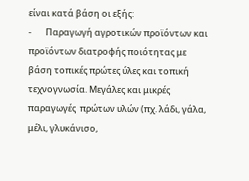είναι κατά βάση οι εξής:
-       Παραγωγή αγροτικών προϊόντων και προϊόντων διατροφής ποιότητας με βάση τοπικές πρώτες ύλες και τοπική τεχνογνωσία. Μεγάλες και μικρές παραγωγές  πρώτων υλών (πχ. λάδι, γάλα, μέλι, γλυκάνισο,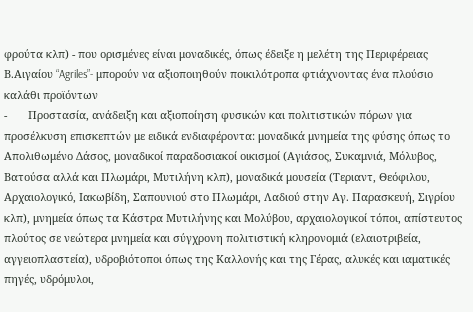φρούτα κλπ) - που ορισμένες είναι μοναδικές, όπως έδειξε η μελέτη της Περιφέρειας Β.Αιγαίου “Agriles”- μπορούν να αξιοποιηθούν ποικιλότροπα φτιάχνοντας ένα πλούσιο καλάθι προϊόντων
-       Προστασία, ανάδειξη και αξιοποίηση φυσικών και πολιτιστικών πόρων για προσέλκυση επισκεπτών με ειδικά ενδιαφέροντα: μοναδικά μνημεία της φύσης όπως το Απολιθωμένο Δάσος, μοναδικοί παραδοσιακοί οικισμοί (Αγιάσος, Συκαμνιά, Μόλυβος, Βατούσα αλλά και Πλωμάρι, Μυτιλήνη κλπ), μοναδικά μουσεία (Τεριαντ, Θεόφιλου, Αρχαιολογικό, Ιακωβίδη, Σαπουνιού στο Πλωμάρι, Λαδιού στην Αγ. Παρασκευή, Σιγρίου κλπ), μνημεία όπως τα Κάστρα Μυτιλήνης και Μολύβου, αρχαιολογικοί τόποι, απίστευτος πλούτος σε νεώτερα μνημεία και σύγχρονη πολιτιστική κληρονομιά (ελαιοτριβεία, αγγειοπλαστεία), υδροβιότοποι όπως της Καλλονής και της Γέρας, αλυκές και ιαματικές πηγές, υδρόμυλοι,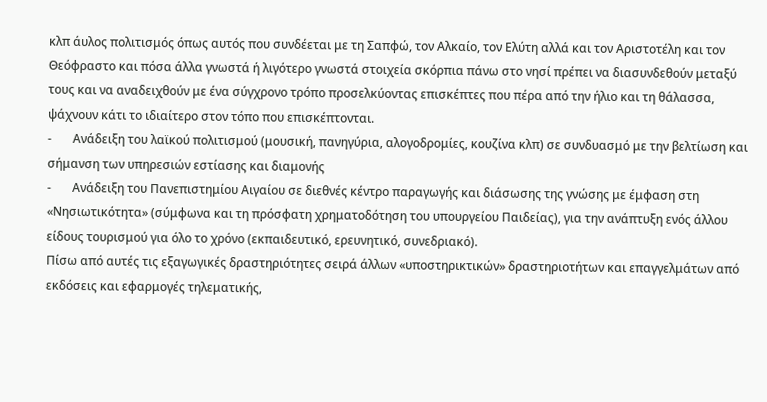κλπ άυλος πολιτισμός όπως αυτός που συνδέεται με τη Σαπφώ, τον Αλκαίο, τον Ελύτη αλλά και τον Αριστοτέλη και τον Θεόφραστο και πόσα άλλα γνωστά ή λιγότερο γνωστά στοιχεία σκόρπια πάνω στο νησί πρέπει να διασυνδεθούν μεταξύ τους και να αναδειχθούν με ένα σύγχρονο τρόπο προσελκύοντας επισκέπτες που πέρα από την ήλιο και τη θάλασσα, ψάχνουν κάτι το ιδιαίτερο στον τόπο που επισκέπτονται.
-       Ανάδειξη του λαϊκού πολιτισμού (μουσική, πανηγύρια, αλογοδρομίες, κουζίνα κλπ) σε συνδυασμό με την βελτίωση και σήμανση των υπηρεσιών εστίασης και διαμονής
-       Ανάδειξη του Πανεπιστημίου Αιγαίου σε διεθνές κέντρο παραγωγής και διάσωσης της γνώσης με έμφαση στη «Νησιωτικότητα» (σύμφωνα και τη πρόσφατη χρηματοδότηση του υπουργείου Παιδείας), για την ανάπτυξη ενός άλλου είδους τουρισμού για όλο το χρόνο (εκπαιδευτικό, ερευνητικό, συνεδριακό).
Πίσω από αυτές τις εξαγωγικές δραστηριότητες σειρά άλλων «υποστηρικτικών» δραστηριοτήτων και επαγγελμάτων από εκδόσεις και εφαρμογές τηλεματικής,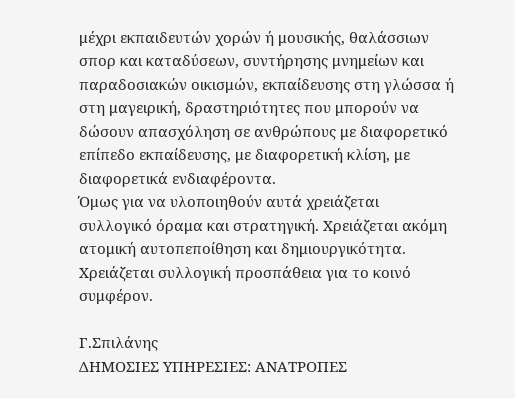μέχρι εκπαιδευτών χορών ή μουσικής, θαλάσσιων σπορ και καταδύσεων, συντήρησης μνημείων και παραδοσιακών οικισμών, εκπαίδευσης στη γλώσσα ή στη μαγειρική, δραστηριότητες που μπορούν να δώσουν απασχόληση σε ανθρώπους με διαφορετικό επίπεδο εκπαίδευσης, με διαφορετική κλίση, με διαφορετικά ενδιαφέροντα.
Όμως για να υλοποιηθούν αυτά χρειάζεται συλλογικό όραμα και στρατηγική. Χρειάζεται ακόμη ατομική αυτοπεποίθηση και δημιουργικότητα. Χρειάζεται συλλογική προσπάθεια για το κοινό συμφέρον.

Γ.Σπιλάνης
ΔΗΜΟΣΙΕΣ ΥΠΗΡΕΣΙΕΣ: ΑΝΑΤΡΟΠΕΣ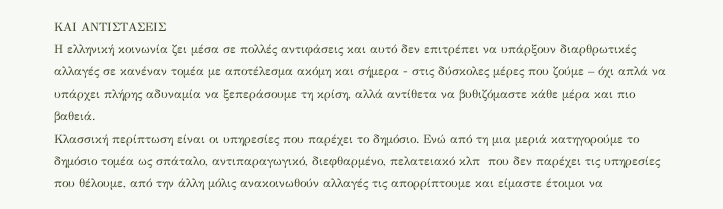ΚΑΙ ΑΝΤΙΣΤΑΣΕΙΣ
Η ελληνική κοινωνία ζει μέσα σε πολλές αντιφάσεις και αυτό δεν επιτρέπει να υπάρξουν διαρθρωτικές αλλαγές σε κανέναν τομέα με αποτέλεσμα ακόμη και σήμερα - στις δύσκολες μέρες που ζούμε – όχι απλά να υπάρχει πλήρης αδυναμία να ξεπεράσουμε τη κρίση, αλλά αντίθετα να βυθιζόμαστε κάθε μέρα και πιο βαθειά.
Κλασσική περίπτωση είναι οι υπηρεσίες που παρέχει το δημόσιο. Ενώ από τη μια μεριά κατηγορούμε το δημόσιο τομέα ως σπάταλο, αντιπαραγωγικό, διεφθαρμένο, πελατειακό κλπ  που δεν παρέχει τις υπηρεσίες που θέλουμε, από την άλλη μόλις ανακοινωθούν αλλαγές τις απορρίπτουμε και είμαστε έτοιμοι να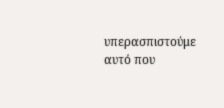υπερασπιστούμε αυτό που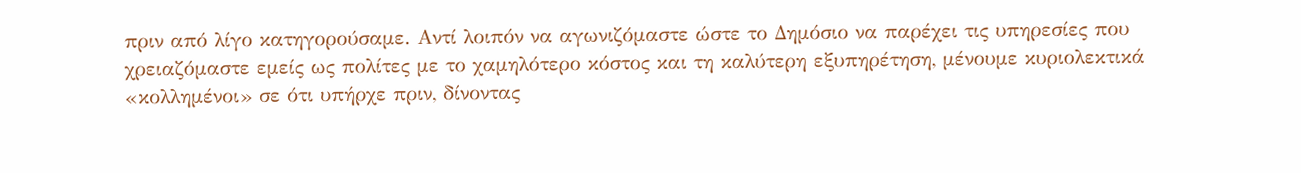πριν από λίγο κατηγορούσαμε. Αντί λοιπόν να αγωνιζόμαστε ώστε το Δημόσιο να παρέχει τις υπηρεσίες που χρειαζόμαστε εμείς ως πολίτες με το χαμηλότερο κόστος και τη καλύτερη εξυπηρέτηση, μένουμε κυριολεκτικά «κολλημένοι» σε ότι υπήρχε πριν, δίνοντας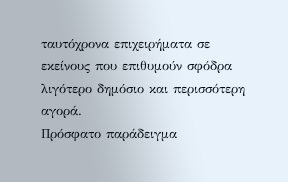ταυτόχρονα επιχειρήματα σε εκείνους που επιθυμούν σφόδρα λιγότερο δημόσιο και περισσότερη αγορά.
Πρόσφατο παράδειγμα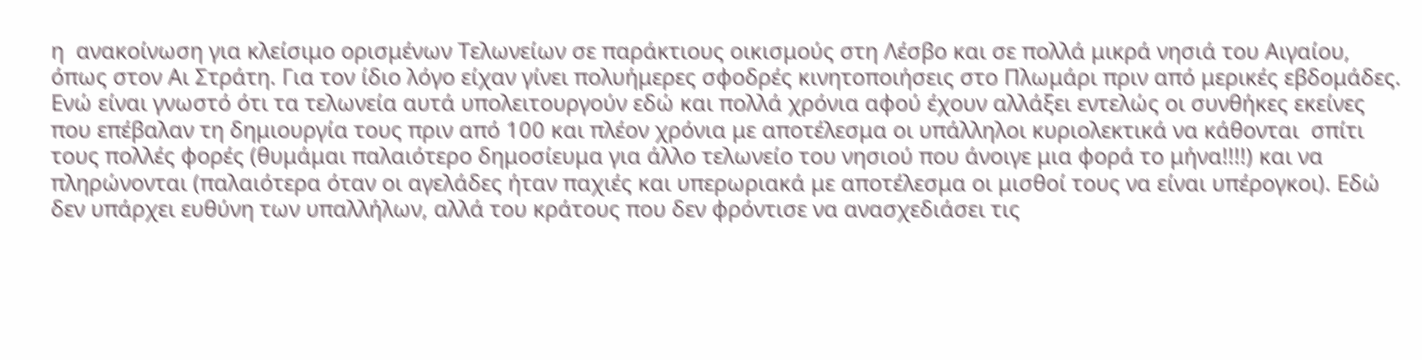η  ανακοίνωση για κλείσιμο ορισμένων Τελωνείων σε παράκτιους οικισμούς στη Λέσβο και σε πολλά μικρά νησιά του Αιγαίου, όπως στον Αι Στράτη. Για τον ίδιο λόγο είχαν γίνει πολυήμερες σφοδρές κινητοποιήσεις στο Πλωμάρι πριν από μερικές εβδομάδες.
Ενώ είναι γνωστό ότι τα τελωνεία αυτά υπολειτουργούν εδώ και πολλά χρόνια αφού έχουν αλλάξει εντελώς οι συνθήκες εκείνες που επέβαλαν τη δημιουργία τους πριν από 100 και πλέον χρόνια με αποτέλεσμα οι υπάλληλοι κυριολεκτικά να κάθονται  σπίτι τους πολλές φορές (θυμάμαι παλαιότερο δημοσίευμα για άλλο τελωνείο του νησιού που άνοιγε μια φορά το μήνα!!!!) και να πληρώνονται (παλαιότερα όταν οι αγελάδες ήταν παχιές και υπερωριακά με αποτέλεσμα οι μισθοί τους να είναι υπέρογκοι). Εδώ δεν υπάρχει ευθύνη των υπαλλήλων, αλλά του κράτους που δεν φρόντισε να ανασχεδιάσει τις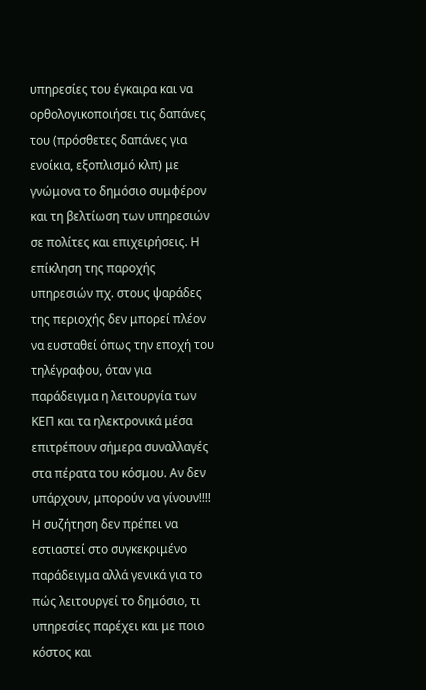υπηρεσίες του έγκαιρα και να ορθολογικοποιήσει τις δαπάνες του (πρόσθετες δαπάνες για ενοίκια, εξοπλισμό κλπ) με γνώμονα το δημόσιο συμφέρον και τη βελτίωση των υπηρεσιών σε πολίτες και επιχειρήσεις. Η επίκληση της παροχής υπηρεσιών πχ. στους ψαράδες της περιοχής δεν μπορεί πλέον να ευσταθεί όπως την εποχή του τηλέγραφου, όταν για παράδειγμα η λειτουργία των ΚΕΠ και τα ηλεκτρονικά μέσα επιτρέπουν σήμερα συναλλαγές στα πέρατα του κόσμου. Αν δεν υπάρχουν, μπορούν να γίνουν!!!!
Η συζήτηση δεν πρέπει να εστιαστεί στο συγκεκριμένο παράδειγμα αλλά γενικά για το πώς λειτουργεί το δημόσιο, τι υπηρεσίες παρέχει και με ποιο κόστος και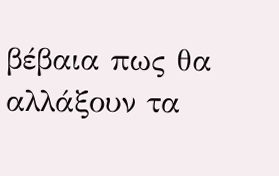βέβαια πως θα αλλάξουν τα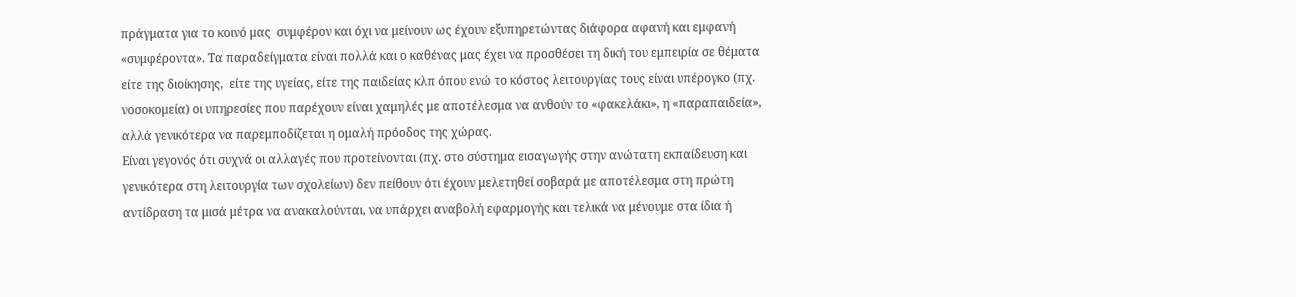πράγματα για το κοινό μας  συμφέρον και όχι να μείνουν ως έχουν εξυπηρετώντας διάφορα αφανή και εμφανή «συμφέροντα». Τα παραδείγματα είναι πολλά και ο καθένας μας έχει να προσθέσει τη δική του εμπειρία σε θέματα είτε της διοίκησης,  είτε της υγείας, είτε της παιδείας κλπ όπου ενώ το κόστος λειτουργίας τους είναι υπέρογκο (πχ. νοσοκομεία) οι υπηρεσίες που παρέχουν είναι χαμηλές με αποτέλεσμα να ανθούν το «φακελάκι», η «παραπαιδεία», αλλά γενικότερα να παρεμποδίζεται η ομαλή πρόοδος της χώρας.
Είναι γεγονός ότι συχνά οι αλλαγές που προτείνονται (πχ. στο σύστημα εισαγωγής στην ανώτατη εκπαίδευση και γενικότερα στη λειτουργία των σχολείων) δεν πείθουν ότι έχουν μελετηθεί σοβαρά με αποτέλεσμα στη πρώτη αντίδραση τα μισά μέτρα να ανακαλούνται, να υπάρχει αναβολή εφαρμογής και τελικά να μένουμε στα ίδια ή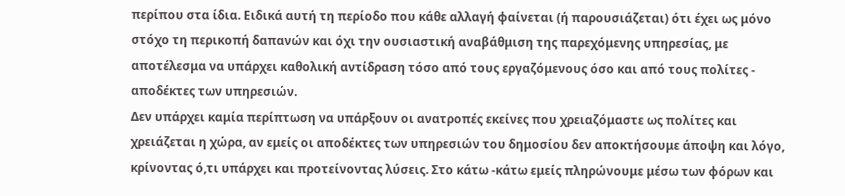περίπου στα ίδια. Ειδικά αυτή τη περίοδο που κάθε αλλαγή φαίνεται (ή παρουσιάζεται) ότι έχει ως μόνο στόχο τη περικοπή δαπανών και όχι την ουσιαστική αναβάθμιση της παρεχόμενης υπηρεσίας, με αποτέλεσμα να υπάρχει καθολική αντίδραση τόσο από τους εργαζόμενους όσο και από τους πολίτες -  αποδέκτες των υπηρεσιών.
Δεν υπάρχει καμία περίπτωση να υπάρξουν οι ανατροπές εκείνες που χρειαζόμαστε ως πολίτες και χρειάζεται η χώρα, αν εμείς οι αποδέκτες των υπηρεσιών του δημοσίου δεν αποκτήσουμε άποψη και λόγο, κρίνοντας ό,τι υπάρχει και προτείνοντας λύσεις. Στο κάτω -κάτω εμείς πληρώνουμε μέσω των φόρων και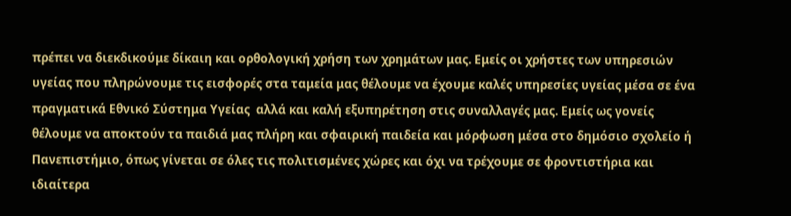πρέπει να διεκδικούμε δίκαιη και ορθολογική χρήση των χρημάτων μας. Εμείς οι χρήστες των υπηρεσιών υγείας που πληρώνουμε τις εισφορές στα ταμεία μας θέλουμε να έχουμε καλές υπηρεσίες υγείας μέσα σε ένα πραγματικά Εθνικό Σύστημα Υγείας  αλλά και καλή εξυπηρέτηση στις συναλλαγές μας. Eμείς ως γονείς θέλουμε να αποκτούν τα παιδιά μας πλήρη και σφαιρική παιδεία και μόρφωση μέσα στο δημόσιο σχολείο ή Πανεπιστήμιο, όπως γίνεται σε όλες τις πολιτισμένες χώρες και όχι να τρέχουμε σε φροντιστήρια και ιδιαίτερα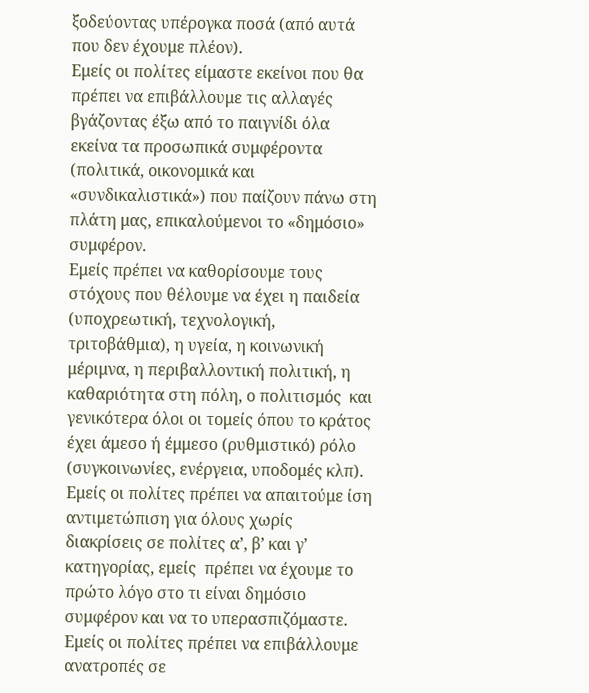ξοδεύοντας υπέρογκα ποσά (από αυτά που δεν έχουμε πλέον).
Εμείς οι πολίτες είμαστε εκείνοι που θα πρέπει να επιβάλλουμε τις αλλαγές βγάζοντας έξω από το παιγνίδι όλα εκείνα τα προσωπικά συμφέροντα (πολιτικά, οικονομικά και «συνδικαλιστικά») που παίζουν πάνω στη πλάτη μας, επικαλούμενοι το «δημόσιο» συμφέρον.
Εμείς πρέπει να καθορίσουμε τους στόχους που θέλουμε να έχει η παιδεία (υποχρεωτική, τεχνολογική, τριτοβάθμια), η υγεία, η κοινωνική μέριμνα, η περιβαλλοντική πολιτική, η καθαριότητα στη πόλη, ο πολιτισμός  και γενικότερα όλοι οι τομείς όπου το κράτος έχει άμεσο ή έμμεσο (ρυθμιστικό) ρόλο  (συγκοινωνίες, ενέργεια, υποδομές κλπ). Εμείς οι πολίτες πρέπει να απαιτούμε ίση αντιμετώπιση για όλους χωρίς διακρίσεις σε πολίτες α’, β’ και γ’ κατηγορίας, εμείς  πρέπει να έχουμε το πρώτο λόγο στο τι είναι δημόσιο συμφέρον και να το υπερασπιζόμαστε. Εμείς οι πολίτες πρέπει να επιβάλλουμε ανατροπές σε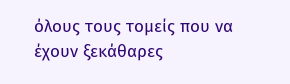όλους τους τομείς που να έχουν ξεκάθαρες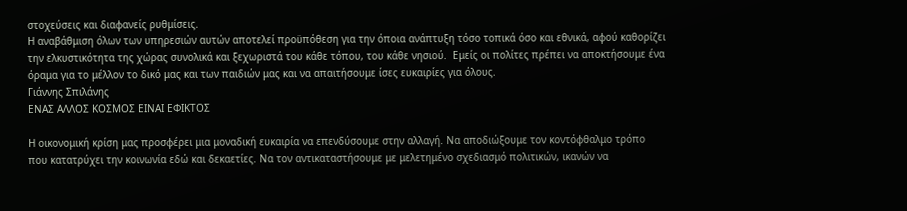στοχεύσεις και διαφανείς ρυθμίσεις.
Η αναβάθμιση όλων των υπηρεσιών αυτών αποτελεί προϋπόθεση για την όποια ανάπτυξη τόσο τοπικά όσο και εθνικά, αφού καθορίζει την ελκυστικότητα της χώρας συνολικά και ξεχωριστά του κάθε τόπου, του κάθε νησιού.  Εμείς οι πολίτες πρέπει να αποκτήσουμε ένα όραμα για το μέλλον το δικό μας και των παιδιών μας και να απαιτήσουμε ίσες ευκαιρίες για όλους.
Γιάννης Σπιλάνης
ΕΝΑΣ ΑΛΛΟΣ ΚΟΣΜΟΣ ΕΙΝΑΙ ΕΦΙΚΤΟΣ

Η οικονομική κρίση μας προσφέρει μια μοναδική ευκαιρία να επενδύσουμε στην αλλαγή. Να αποδιώξουμε τον κοντόφθαλμο τρόπο που κατατρύχει την κοινωνία εδώ και δεκαετίες. Να τον αντικαταστήσουμε με μελετημένο σχεδιασμό πολιτικών, ικανών να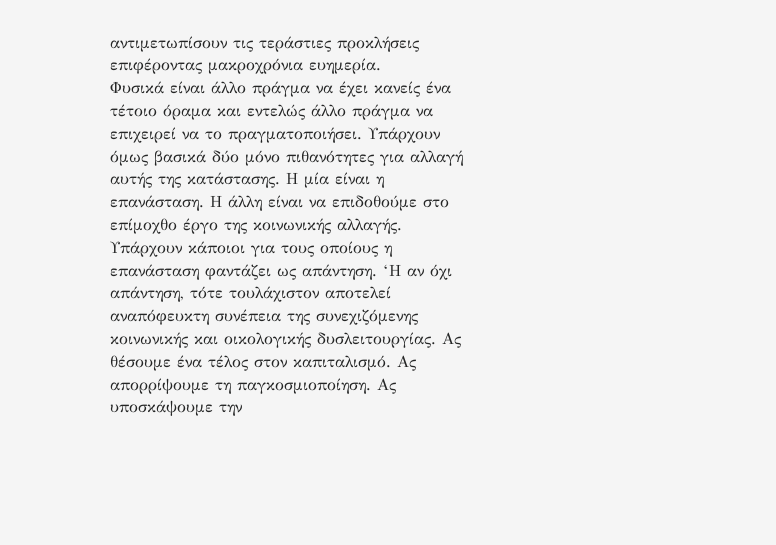αντιμετωπίσουν τις τεράστιες προκλήσεις επιφέροντας μακροχρόνια ευημερία.
Φυσικά είναι άλλο πράγμα να έχει κανείς ένα τέτοιο όραμα και εντελώς άλλο πράγμα να επιχειρεί να το πραγματοποιήσει. Υπάρχουν όμως βασικά δύο μόνο πιθανότητες για αλλαγή αυτής της κατάστασης. Η μία είναι η επανάσταση. Η άλλη είναι να επιδοθούμε στο επίμοχθο έργο της κοινωνικής αλλαγής.
Υπάρχουν κάποιοι για τους οποίους η επανάσταση φαντάζει ως απάντηση. ‘Η αν όχι απάντηση, τότε τουλάχιστον αποτελεί αναπόφευκτη συνέπεια της συνεχιζόμενης κοινωνικής και οικολογικής δυσλειτουργίας. Ας θέσουμε ένα τέλος στον καπιταλισμό. Ας απορρίψουμε τη παγκοσμιοποίηση. Ας υποσκάψουμε την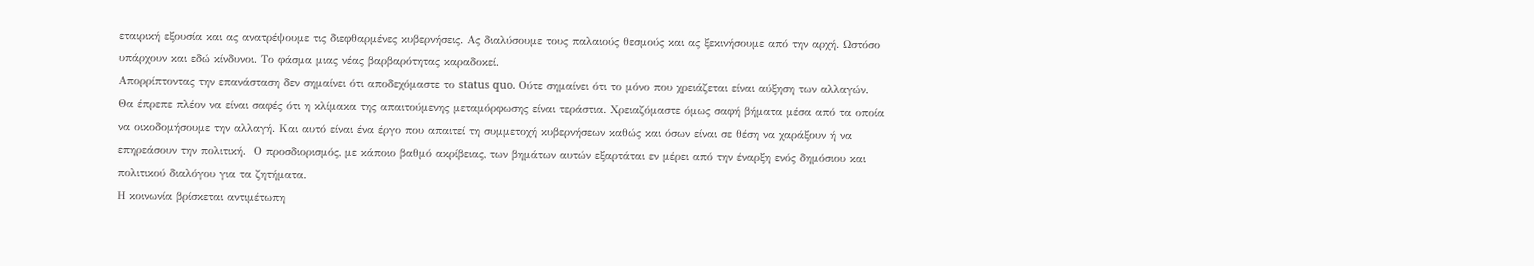εταιρική εξουσία και ας ανατρέψουμε τις διεφθαρμένες κυβερνήσεις. Ας διαλύσουμε τους παλαιούς θεσμούς και ας ξεκινήσουμε από την αρχή. Ωστόσο υπάρχουν και εδώ κίνδυνοι. Το φάσμα μιας νέας βαρβαρότητας καραδοκεί.
Απορρίπτοντας την επανάσταση δεν σημαίνει ότι αποδεχόμαστε το status quo. Ούτε σημαίνει ότι το μόνο που χρειάζεται είναι αύξηση των αλλαγών. Θα έπρεπε πλέον να είναι σαφές ότι η κλίμακα της απαιτούμενης μεταμόρφωσης είναι τεράστια. Χρειαζόμαστε όμως σαφή βήματα μέσα από τα οποία να οικοδομήσουμε την αλλαγή. Και αυτό είναι ένα έργο που απαιτεί τη συμμετοχή κυβερνήσεων καθώς και όσων είναι σε θέση να χαράξουν ή να επηρεάσουν την πολιτική.  Ο προσδιορισμός, με κάποιο βαθμό ακρίβειας, των βημάτων αυτών εξαρτάται εν μέρει από την έναρξη ενός δημόσιου και πολιτικού διαλόγου για τα ζητήματα.
Η κοινωνία βρίσκεται αντιμέτωπη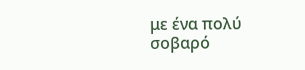με ένα πολύ σοβαρό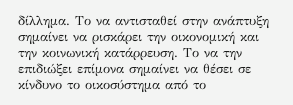δίλλημα. Το να αντισταθεί στην ανάπτυξη σημαίνει να ρισκάρει την οικονομική και την κοινωνική κατάρρευση. Το να την επιδιώξει επίμονα σημαίνει να θέσει σε κίνδυνο το οικοσύστημα από το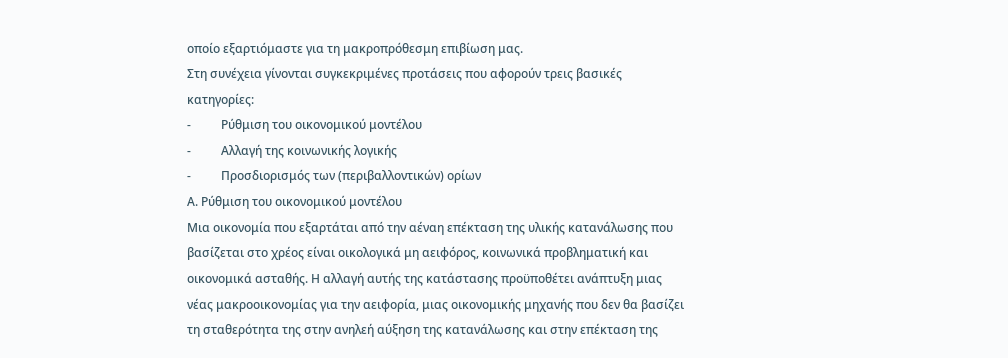οποίο εξαρτιόμαστε για τη μακροπρόθεσμη επιβίωση μας.
Στη συνέχεια γίνονται συγκεκριμένες προτάσεις που αφορούν τρεις βασικές κατηγορίες:
-          Ρύθμιση του οικονομικού μοντέλου
-          Αλλαγή της κοινωνικής λογικής
-          Προσδιορισμός των (περιβαλλοντικών) ορίων
Α. Ρύθμιση του οικονομικού μοντέλου
Μια οικονομία που εξαρτάται από την αέναη επέκταση της υλικής κατανάλωσης που βασίζεται στο χρέος είναι οικολογικά μη αειφόρος, κοινωνικά προβληματική και οικονομικά ασταθής. Η αλλαγή αυτής της κατάστασης προϋποθέτει ανάπτυξη μιας νέας μακροοικονομίας για την αειφορία, μιας οικονομικής μηχανής που δεν θα βασίζει τη σταθερότητα της στην ανηλεή αύξηση της κατανάλωσης και στην επέκταση της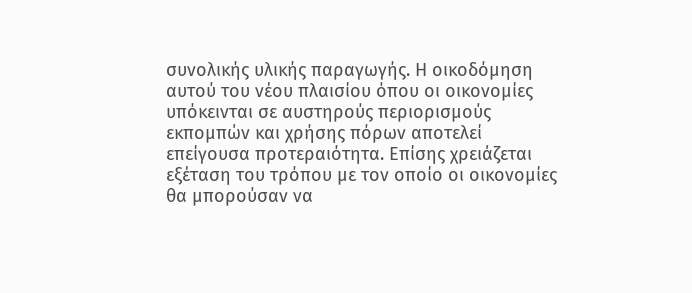συνολικής υλικής παραγωγής. Η οικοδόμηση αυτού του νέου πλαισίου όπου οι οικονομίες υπόκεινται σε αυστηρούς περιορισμούς εκπομπών και χρήσης πόρων αποτελεί επείγουσα προτεραιότητα. Επίσης χρειάζεται εξέταση του τρόπου με τον οποίο οι οικονομίες θα μπορούσαν να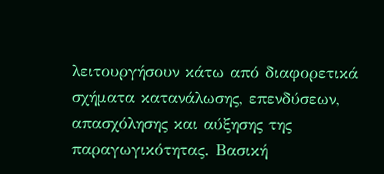λειτουργήσουν κάτω από διαφορετικά σχήματα κατανάλωσης, επενδύσεων, απασχόλησης και αύξησης της παραγωγικότητας. Βασική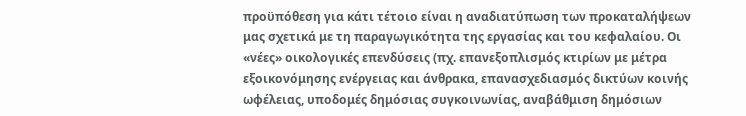προϋπόθεση για κάτι τέτοιο είναι η αναδιατύπωση των προκαταλήψεων μας σχετικά με τη παραγωγικότητα της εργασίας και του κεφαλαίου. Οι «νέες» οικολογικές επενδύσεις (πχ. επανεξοπλισμός κτιρίων με μέτρα εξοικονόμησης ενέργειας και άνθρακα, επανασχεδιασμός δικτύων κοινής ωφέλειας, υποδομές δημόσιας συγκοινωνίας, αναβάθμιση δημόσιων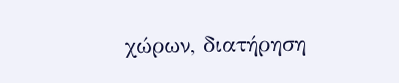χώρων, διατήρηση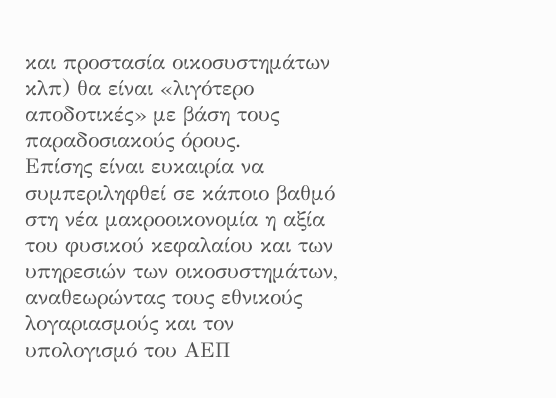και προστασία οικοσυστημάτων κλπ) θα είναι «λιγότερο αποδοτικές» με βάση τους παραδοσιακούς όρους.
Επίσης είναι ευκαιρία να συμπεριληφθεί σε κάποιο βαθμό στη νέα μακροοικονομία η αξία του φυσικού κεφαλαίου και των υπηρεσιών των οικοσυστημάτων, αναθεωρώντας τους εθνικούς λογαριασμούς και τον υπολογισμό του ΑΕΠ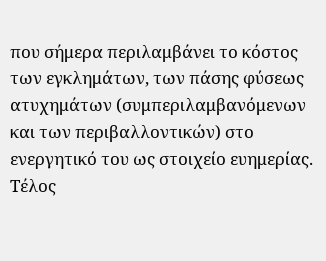που σήμερα περιλαμβάνει το κόστος των εγκλημάτων, των πάσης φύσεως ατυχημάτων (συμπεριλαμβανόμενων και των περιβαλλοντικών) στο ενεργητικό του ως στοιχείο ευημερίας.
Τέλος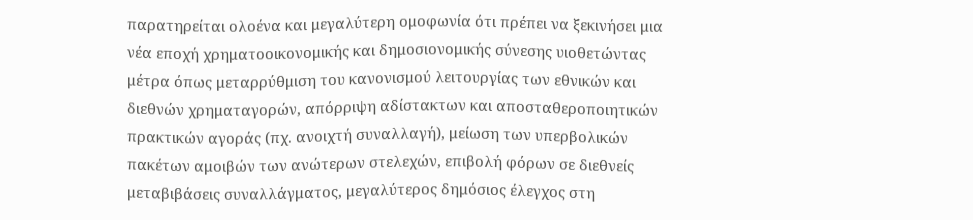παρατηρείται ολοένα και μεγαλύτερη ομοφωνία ότι πρέπει να ξεκινήσει μια νέα εποχή χρηματοοικονομικής και δημοσιονομικής σύνεσης υιοθετώντας μέτρα όπως μεταρρύθμιση του κανονισμού λειτουργίας των εθνικών και διεθνών χρηματαγορών, απόρριψη αδίστακτων και αποσταθεροποιητικών πρακτικών αγοράς (πχ. ανοιχτή συναλλαγή), μείωση των υπερβολικών πακέτων αμοιβών των ανώτερων στελεχών, επιβολή φόρων σε διεθνείς μεταβιβάσεις συναλλάγματος, μεγαλύτερος δημόσιος έλεγχος στη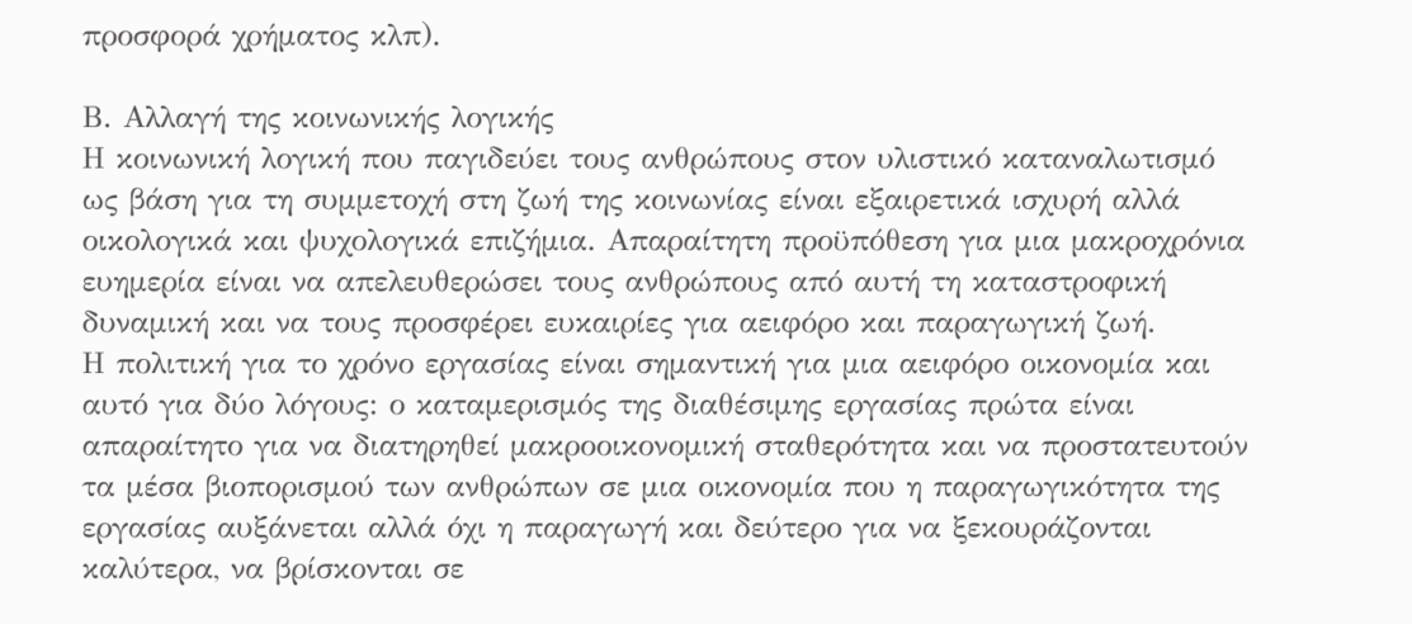προσφορά χρήματος κλπ).

Β. Αλλαγή της κοινωνικής λογικής
Η κοινωνική λογική που παγιδεύει τους ανθρώπους στον υλιστικό καταναλωτισμό ως βάση για τη συμμετοχή στη ζωή της κοινωνίας είναι εξαιρετικά ισχυρή αλλά οικολογικά και ψυχολογικά επιζήμια. Απαραίτητη προϋπόθεση για μια μακροχρόνια ευημερία είναι να απελευθερώσει τους ανθρώπους από αυτή τη καταστροφική δυναμική και να τους προσφέρει ευκαιρίες για αειφόρο και παραγωγική ζωή.
Η πολιτική για το χρόνο εργασίας είναι σημαντική για μια αειφόρο οικονομία και αυτό για δύο λόγους: ο καταμερισμός της διαθέσιμης εργασίας πρώτα είναι απαραίτητο για να διατηρηθεί μακροοικονομική σταθερότητα και να προστατευτούν τα μέσα βιοπορισμού των ανθρώπων σε μια οικονομία που η παραγωγικότητα της εργασίας αυξάνεται αλλά όχι η παραγωγή και δεύτερο για να ξεκουράζονται καλύτερα, να βρίσκονται σε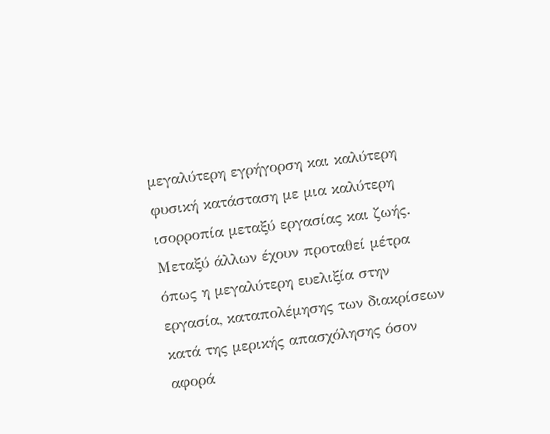μεγαλύτερη εγρήγορση και καλύτερη φυσική κατάσταση με μια καλύτερη ισορροπία μεταξύ εργασίας και ζωής. Μεταξύ άλλων έχουν προταθεί μέτρα όπως η μεγαλύτερη ευελιξία στην εργασία, καταπολέμησης των διακρίσεων κατά της μερικής απασχόλησης όσον αφορά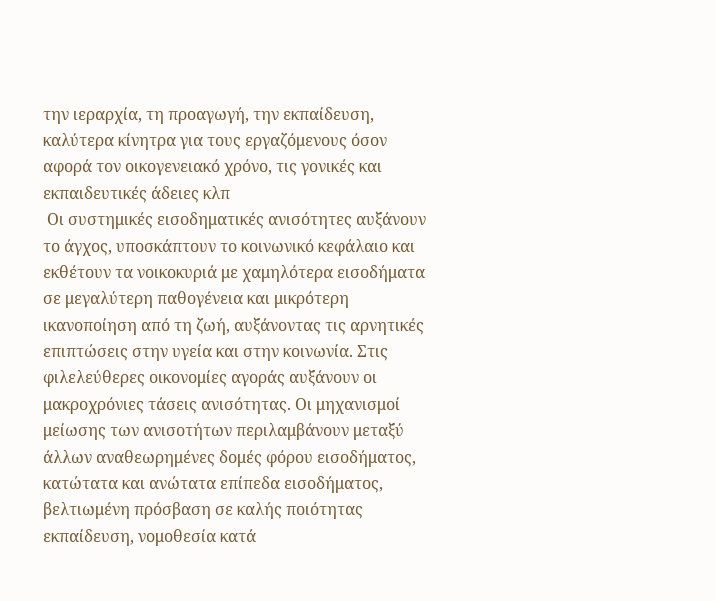την ιεραρχία, τη προαγωγή, την εκπαίδευση, καλύτερα κίνητρα για τους εργαζόμενους όσον αφορά τον οικογενειακό χρόνο, τις γονικές και εκπαιδευτικές άδειες κλπ
 Οι συστημικές εισοδηματικές ανισότητες αυξάνουν το άγχος, υποσκάπτουν το κοινωνικό κεφάλαιο και εκθέτουν τα νοικοκυριά με χαμηλότερα εισοδήματα σε μεγαλύτερη παθογένεια και μικρότερη ικανοποίηση από τη ζωή, αυξάνοντας τις αρνητικές επιπτώσεις στην υγεία και στην κοινωνία. Στις φιλελεύθερες οικονομίες αγοράς αυξάνουν οι μακροχρόνιες τάσεις ανισότητας. Οι μηχανισμοί μείωσης των ανισοτήτων περιλαμβάνουν μεταξύ άλλων αναθεωρημένες δομές φόρου εισοδήματος, κατώτατα και ανώτατα επίπεδα εισοδήματος, βελτιωμένη πρόσβαση σε καλής ποιότητας εκπαίδευση, νομοθεσία κατά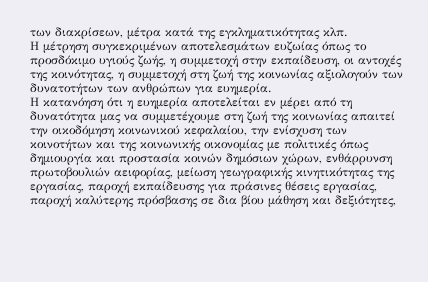των διακρίσεων, μέτρα κατά της εγκληματικότητας κλπ.
Η μέτρηση συγκεκριμένων αποτελεσμάτων ευζωίας όπως το προσδόκιμο υγιούς ζωής, η συμμετοχή στην εκπαίδευση, οι αντοχές της κοινότητας, η συμμετοχή στη ζωή της κοινωνίας αξιολογούν των δυνατοτήτων των ανθρώπων για ευημερία.
Η κατανόηση ότι η ευημερία αποτελείται εν μέρει από τη δυνατότητα μας να συμμετέχουμε στη ζωή της κοινωνίας απαιτεί την οικοδόμηση κοινωνικού κεφαλαίου, την ενίσχυση των κοινοτήτων και της κοινωνικής οικονομίας με πολιτικές όπως δημιουργία και προστασία κοινών δημόσιων χώρων, ενθάρρυνση πρωτοβουλιών αειφορίας, μείωση γεωγραφικής κινητικότητας της εργασίας, παροχή εκπαίδευσης για πράσινες θέσεις εργασίας, παροχή καλύτερης πρόσβασης σε δια βίου μάθηση και δεξιότητες,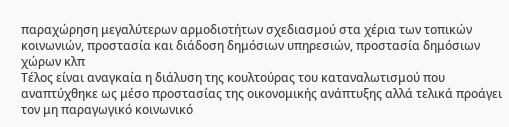παραχώρηση μεγαλύτερων αρμοδιοτήτων σχεδιασμού στα χέρια των τοπικών κοινωνιών, προστασία και διάδοση δημόσιων υπηρεσιών, προστασία δημόσιων χώρων κλπ
Τέλος είναι αναγκαία η διάλυση της κουλτούρας του καταναλωτισμού που αναπτύχθηκε ως μέσο προστασίας της οικονομικής ανάπτυξης αλλά τελικά προάγει τον μη παραγωγικό κοινωνικό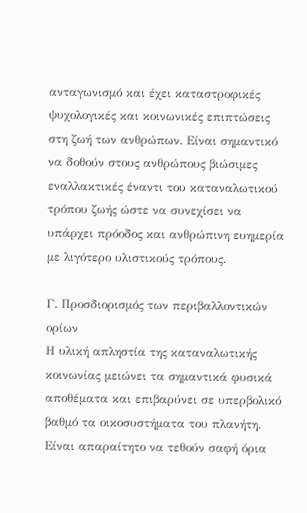ανταγωνισμό και έχει καταστροφικές ψυχολογικές και κοινωνικές επιπτώσεις στη ζωή των ανθρώπων. Είναι σημαντικό να δοθούν στους ανθρώπους βιώσιμες εναλλακτικές έναντι του καταναλωτικού τρόπου ζωής ώστε να συνεχίσει να υπάρχει πρόοδος και ανθρώπινη ευημερία με λιγότερο υλιστικούς τρόπους.

Γ. Προσδιορισμός των περιβαλλοντικών ορίων
Η υλική απληστία της καταναλωτικής κοινωνίας μειώνει τα σημαντικά φυσικά αποθέματα και επιβαρύνει σε υπερβολικό βαθμό τα οικοσυστήματα του πλανήτη. Είναι απαραίτητο να τεθούν σαφή όρια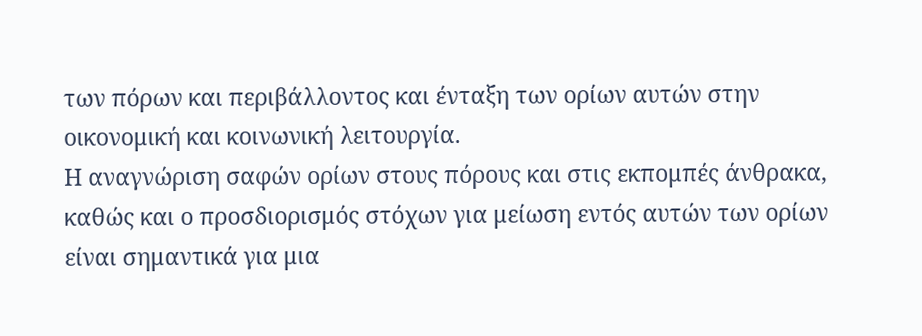των πόρων και περιβάλλοντος και ένταξη των ορίων αυτών στην οικονομική και κοινωνική λειτουργία.
Η αναγνώριση σαφών ορίων στους πόρους και στις εκπομπές άνθρακα, καθώς και ο προσδιορισμός στόχων για μείωση εντός αυτών των ορίων είναι σημαντικά για μια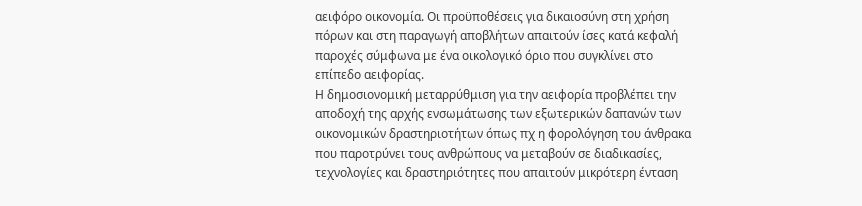αειφόρο οικονομία. Οι προϋποθέσεις για δικαιοσύνη στη χρήση πόρων και στη παραγωγή αποβλήτων απαιτούν ίσες κατά κεφαλή παροχές σύμφωνα με ένα οικολογικό όριο που συγκλίνει στο επίπεδο αειφορίας.
Η δημοσιονομική μεταρρύθμιση για την αειφορία προβλέπει την αποδοχή της αρχής ενσωμάτωσης των εξωτερικών δαπανών των οικονομικών δραστηριοτήτων όπως πχ η φορολόγηση του άνθρακα που παροτρύνει τους ανθρώπους να μεταβούν σε διαδικασίες, τεχνολογίες και δραστηριότητες που απαιτούν μικρότερη ένταση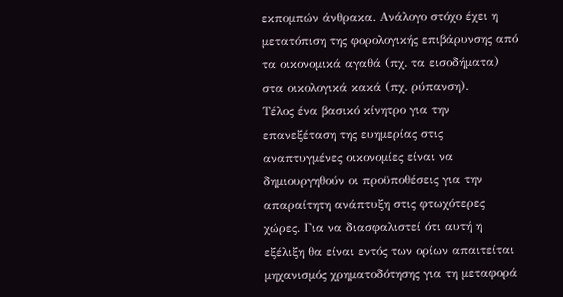εκπομπών άνθρακα. Ανάλογο στόχο έχει η μετατόπιση της φορολογικής επιβάρυνσης από τα οικονομικά αγαθά (πχ. τα εισοδήματα) στα οικολογικά κακά (πχ. ρύπανση).
Τέλος ένα βασικό κίνητρο για την επανεξέταση της ευημερίας στις αναπτυγμένες οικονομίες είναι να δημιουργηθούν οι προϋποθέσεις για την απαραίτητη ανάπτυξη στις φτωχότερες χώρες. Για να διασφαλιστεί ότι αυτή η εξέλιξη θα είναι εντός των ορίων απαιτείται μηχανισμός χρηματοδότησης για τη μεταφορά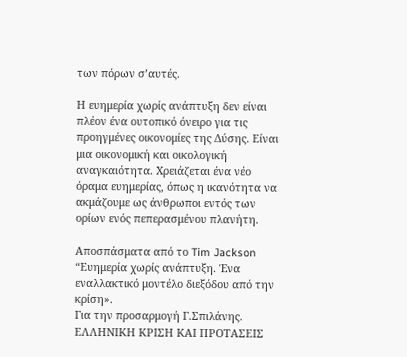των πόρων σ’αυτές.

Η ευημερία χωρίς ανάπτυξη δεν είναι πλέον ένα ουτοπικό όνειρο για τις προηγμένες οικονομίες της Δύσης. Είναι μια οικονομική και οικολογική αναγκαιότητα. Χρειάζεται ένα νέο όραμα ευημερίας, όπως η ικανότητα να ακμάζουμε ως άνθρωποι εντός των ορίων ενός πεπερασμένου πλανήτη.

Αποσπάσματα από το Tim Jackson “Ευημερία χωρίς ανάπτυξη. Ένα εναλλακτικό μοντέλο διεξόδου από την κρίση».
Για την προσαρμογή Γ.Σπιλάνης.
ΕΛΛΗΝΙΚΗ ΚΡΙΣΗ ΚΑΙ ΠΡΟΤΑΣΕΙΣ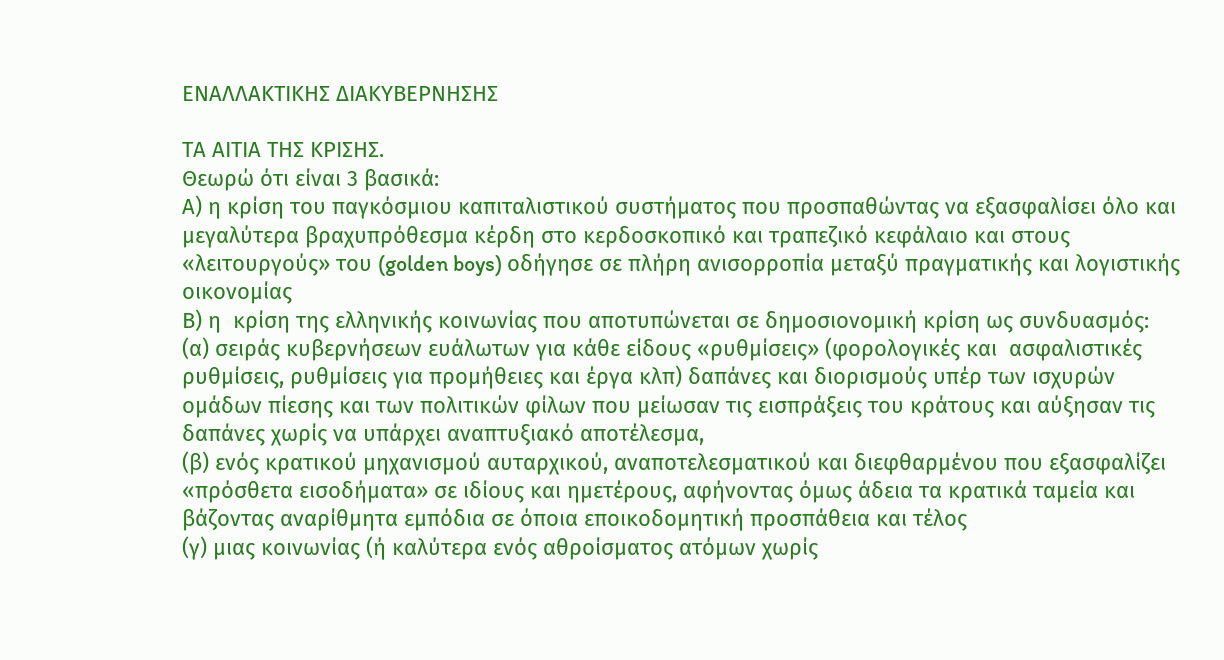ΕΝΑΛΛΑΚΤΙΚΗΣ ΔΙΑΚΥΒΕΡΝΗΣΗΣ

ΤΑ ΑΙΤΙΑ ΤΗΣ ΚΡΙΣΗΣ.
Θεωρώ ότι είναι 3 βασικά:
Α) η κρίση του παγκόσμιου καπιταλιστικού συστήματος που προσπαθώντας να εξασφαλίσει όλο και μεγαλύτερα βραχυπρόθεσμα κέρδη στο κερδοσκοπικό και τραπεζικό κεφάλαιο και στους «λειτουργούς» του (golden boys) οδήγησε σε πλήρη ανισορροπία μεταξύ πραγματικής και λογιστικής οικονομίας
Β) η  κρίση της ελληνικής κοινωνίας που αποτυπώνεται σε δημοσιονομική κρίση ως συνδυασμός:
(α) σειράς κυβερνήσεων ευάλωτων για κάθε είδους «ρυθμίσεις» (φορολογικές και  ασφαλιστικές ρυθμίσεις, ρυθμίσεις για προμήθειες και έργα κλπ) δαπάνες και διορισμούς υπέρ των ισχυρών ομάδων πίεσης και των πολιτικών φίλων που μείωσαν τις εισπράξεις του κράτους και αύξησαν τις δαπάνες χωρίς να υπάρχει αναπτυξιακό αποτέλεσμα,
(β) ενός κρατικού μηχανισμού αυταρχικού, αναποτελεσματικού και διεφθαρμένου που εξασφαλίζει «πρόσθετα εισοδήματα» σε ιδίους και ημετέρους, αφήνοντας όμως άδεια τα κρατικά ταμεία και βάζοντας αναρίθμητα εμπόδια σε όποια εποικοδομητική προσπάθεια και τέλος
(γ) μιας κοινωνίας (ή καλύτερα ενός αθροίσματος ατόμων χωρίς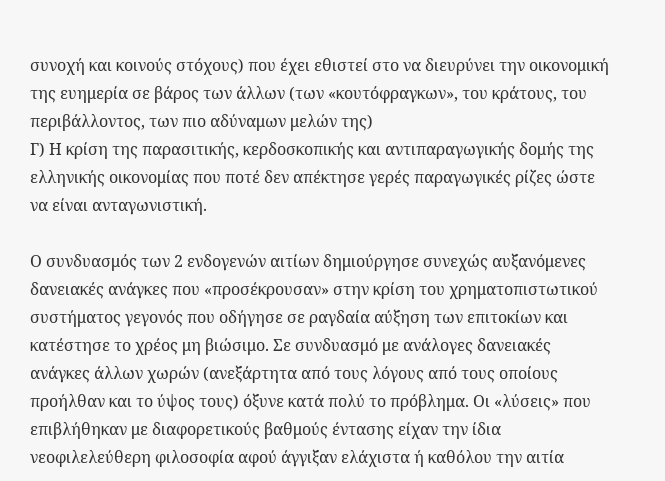συνοχή και κοινούς στόχους) που έχει εθιστεί στο να διευρύνει την οικονομική της ευημερία σε βάρος των άλλων (των «κουτόφραγκων», του κράτους, του περιβάλλοντος, των πιο αδύναμων μελών της)
Γ) Η κρίση της παρασιτικής, κερδοσκοπικής και αντιπαραγωγικής δομής της ελληνικής οικονομίας που ποτέ δεν απέκτησε γερές παραγωγικές ρίζες ώστε να είναι ανταγωνιστική.

Ο συνδυασμός των 2 ενδογενών αιτίων δημιούργησε συνεχώς αυξανόμενες δανειακές ανάγκες που «προσέκρουσαν» στην κρίση του χρηματοπιστωτικού συστήματος γεγονός που οδήγησε σε ραγδαία αύξηση των επιτοκίων και κατέστησε το χρέος μη βιώσιμο. Σε συνδυασμό με ανάλογες δανειακές ανάγκες άλλων χωρών (ανεξάρτητα από τους λόγους από τους οποίους προήλθαν και το ύψος τους) όξυνε κατά πολύ το πρόβλημα. Οι «λύσεις» που επιβλήθηκαν με διαφορετικούς βαθμούς έντασης είχαν την ίδια νεοφιλελεύθερη φιλοσοφία αφού άγγιξαν ελάχιστα ή καθόλου την αιτία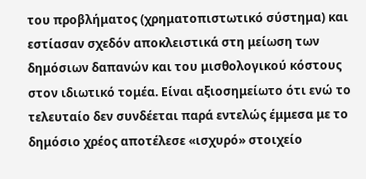του προβλήματος (χρηματοπιστωτικό σύστημα) και εστίασαν σχεδόν αποκλειστικά στη μείωση των δημόσιων δαπανών και του μισθολογικού κόστους στον ιδιωτικό τομέα. Είναι αξιοσημείωτο ότι ενώ το τελευταίο δεν συνδέεται παρά εντελώς έμμεσα με το δημόσιο χρέος αποτέλεσε «ισχυρό» στοιχείο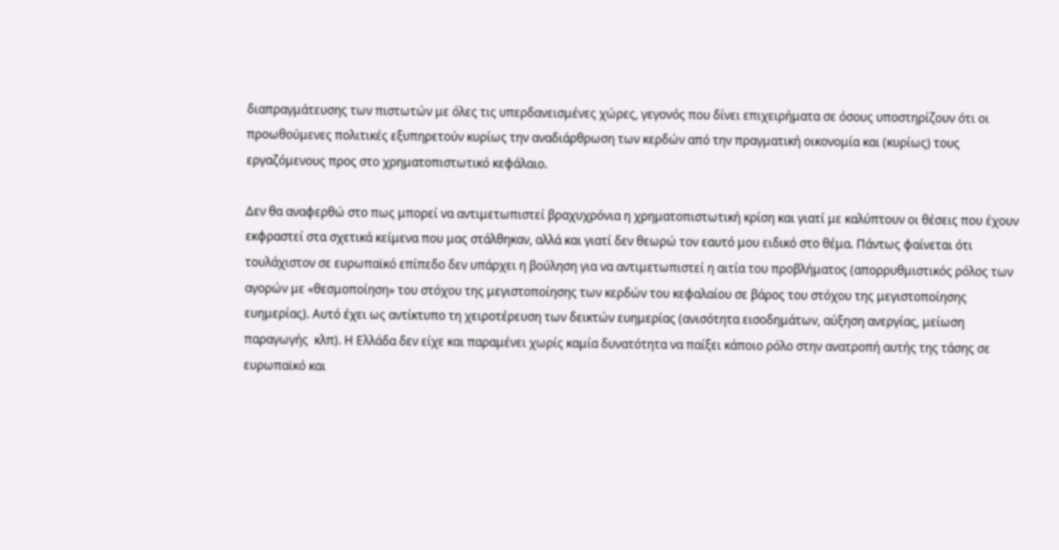διαπραγμάτευσης των πιστωτών με όλες τις υπερδανεισμένες χώρες, γεγονός που δίνει επιχειρήματα σε όσους υποστηρίζουν ότι οι προωθούμενες πολιτικές εξυπηρετούν κυρίως την αναδιάρθρωση των κερδών από την πραγματική οικονομία και (κυρίως) τους εργαζόμενους προς στο χρηματοπιστωτικό κεφάλαιο.

Δεν θα αναφερθώ στο πως μπορεί να αντιμετωπιστεί βραχυχρόνια η χρηματοπιστωτική κρίση και γιατί με καλύπτουν οι θέσεις που έχουν εκφραστεί στα σχετικά κείμενα που μας στάλθηκαν, αλλά και γιατί δεν θεωρώ τον εαυτό μου ειδικό στο θέμα. Πάντως φαίνεται ότι τουλάχιστον σε ευρωπαϊκό επίπεδο δεν υπάρχει η βούληση για να αντιμετωπιστεί η αιτία του προβλήματος (απορρυθμιστικός ρόλος των αγορών με «θεσμοποίηση» του στόχου της μεγιστοποίησης των κερδών του κεφαλαίου σε βάρος του στόχου της μεγιστοποίησης ευημερίας). Αυτό έχει ως αντίκτυπο τη χειροτέρευση των δεικτών ευημερίας (ανισότητα εισοδημάτων, αύξηση ανεργίας, μείωση παραγωγής  κλπ). Η Ελλάδα δεν είχε και παραμένει χωρίς καμία δυνατότητα να παίξει κάποιο ρόλο στην ανατροπή αυτής της τάσης σε ευρωπαϊκό και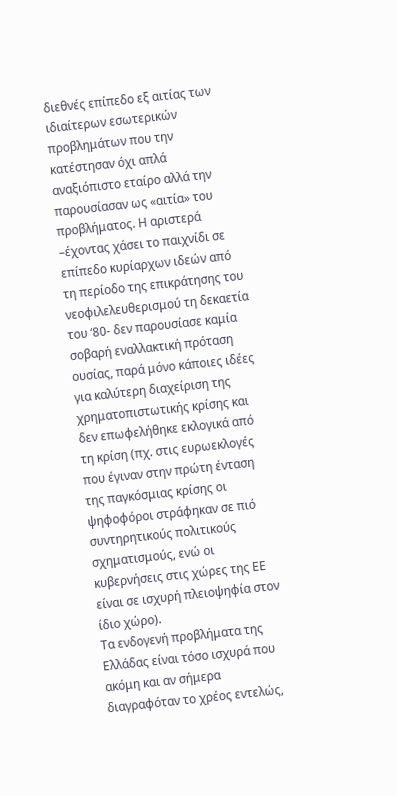διεθνές επίπεδο εξ αιτίας των ιδιαίτερων εσωτερικών προβλημάτων που την κατέστησαν όχι απλά αναξιόπιστο εταίρο αλλά την παρουσίασαν ως «αιτία» του προβλήματος. Η αριστερά –έχοντας χάσει το παιχνίδι σε επίπεδο κυρίαρχων ιδεών από τη περίοδο της επικράτησης του νεοφιλελευθερισμού τη δεκαετία του ‘80- δεν παρουσίασε καμία σοβαρή εναλλακτική πρόταση ουσίας, παρά μόνο κάποιες ιδέες για καλύτερη διαχείριση της χρηματοπιστωτικής κρίσης και δεν επωφελήθηκε εκλογικά από τη κρίση (πχ. στις ευρωεκλογές που έγιναν στην πρώτη ένταση της παγκόσμιας κρίσης οι ψηφοφόροι στράφηκαν σε πιό συντηρητικούς πολιτικούς σχηματισμούς, ενώ οι κυβερνήσεις στις χώρες της ΕΕ είναι σε ισχυρή πλειοψηφία στον ίδιο χώρο).
Τα ενδογενή προβλήματα της Ελλάδας είναι τόσο ισχυρά που ακόμη και αν σήμερα διαγραφόταν το χρέος εντελώς,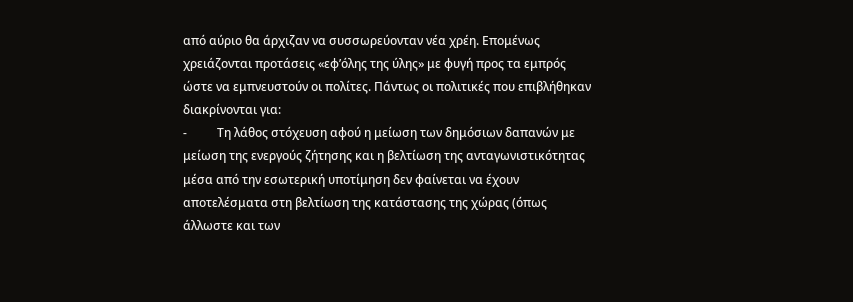από αύριο θα άρχιζαν να συσσωρεύονταν νέα χρέη. Επομένως χρειάζονται προτάσεις «εφ’όλης της ύλης» με φυγή προς τα εμπρός ώστε να εμπνευστούν οι πολίτες. Πάντως οι πολιτικές που επιβλήθηκαν διακρίνονται για:
-          Τη λάθος στόχευση αφού η μείωση των δημόσιων δαπανών με μείωση της ενεργούς ζήτησης και η βελτίωση της ανταγωνιστικότητας μέσα από την εσωτερική υποτίμηση δεν φαίνεται να έχουν αποτελέσματα στη βελτίωση της κατάστασης της χώρας (όπως άλλωστε και των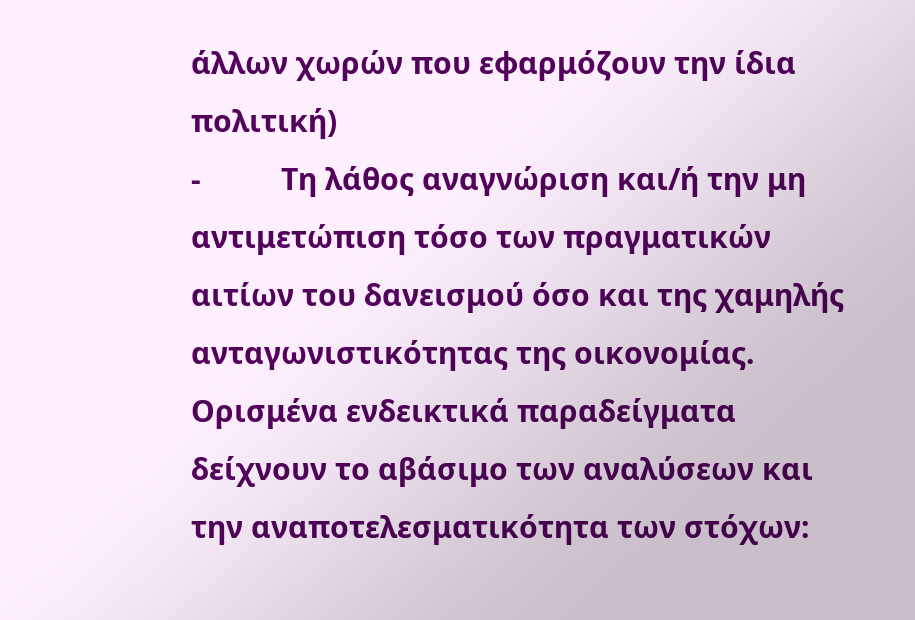άλλων χωρών που εφαρμόζουν την ίδια πολιτική)
-          Τη λάθος αναγνώριση και/ή την μη αντιμετώπιση τόσο των πραγματικών αιτίων του δανεισμού όσο και της χαμηλής ανταγωνιστικότητας της οικονομίας.
Ορισμένα ενδεικτικά παραδείγματα δείχνουν το αβάσιμο των αναλύσεων και την αναποτελεσματικότητα των στόχων: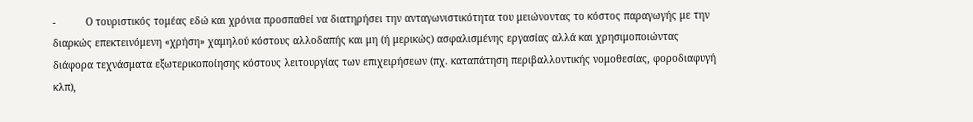-          Ο τουριστικός τομέας εδώ και χρόνια προσπαθεί να διατηρήσει την ανταγωνιστικότητα του μειώνοντας το κόστος παραγωγής με την διαρκώς επεκτεινόμενη «χρήση» χαμηλού κόστους αλλοδαπής και μη (ή μερικώς) ασφαλισμένης εργασίας αλλά και χρησιμοποιώντας διάφορα τεχνάσματα εξωτερικοποίησης κόστους λειτουργίας των επιχειρήσεων (πχ. καταπάτηση περιβαλλοντικής νομοθεσίας, φοροδιαφυγή κλπ),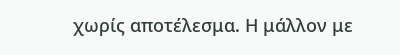χωρίς αποτέλεσμα. Η μάλλον με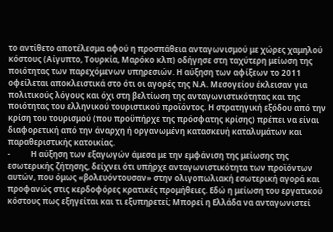το αντίθετο αποτέλεσμα αφού η προσπάθεια ανταγωνισμού με χώρες χαμηλού κόστους (Αίγυπτο, Τουρκία, Μαρόκο κλπ) οδήγησε στη ταχύτερη μείωση της ποιότητας των παρεχόμενων υπηρεσιών. Η αύξηση των αφίξεων το 2011 οφείλεται αποκλειστικά στο ότι οι αγορές της Ν.Α. Μεσογείου έκλεισαν για πολιτικούς λόγους και όχι στη βελτίωση της ανταγωνιστικότητας και της ποιότητας του ελληνικού τουριστικού προϊόντος. Η στρατηγική εξόδου από την κρίση του τουρισμού (που προϋπήρχε της πρόσφατης κρίσης) πρέπει να είναι διαφορετική από την άναρχη ή οργανωμένη κατασκευή καταλυμάτων και παραθεριστικής κατοικίας.
-          Η αύξηση των εξαγωγών άμεσα με την εμφάνιση της μείωσης της εσωτερικής ζήτησης, δείχνει ότι υπήρχε ανταγωνιστικότητα των προϊόντων αυτών, που όμως «βολευόντουσαν» στην ολιγοπωλιακή εσωτερική αγορά και προφανώς στις κερδοφόρες κρατικές προμήθειες. Εδώ η μείωση του εργατικού κόστους πως εξηγείται και τι εξυπηρετεί; Μπορεί η Ελλάδα να ανταγωνιστεί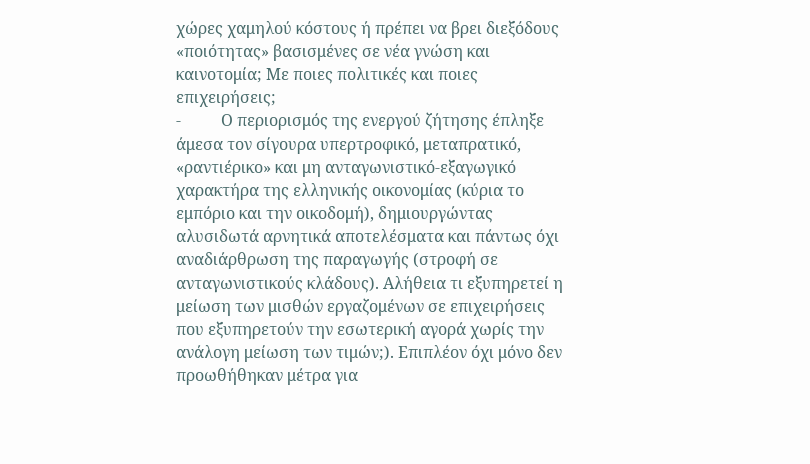χώρες χαμηλού κόστους ή πρέπει να βρει διεξόδους «ποιότητας» βασισμένες σε νέα γνώση και καινοτομία; Με ποιες πολιτικές και ποιες επιχειρήσεις;
-          Ο περιορισμός της ενεργού ζήτησης έπληξε άμεσα τον σίγουρα υπερτροφικό, μεταπρατικό, «ραντιέρικο» και μη ανταγωνιστικό-εξαγωγικό χαρακτήρα της ελληνικής οικονομίας (κύρια το εμπόριο και την οικοδομή), δημιουργώντας αλυσιδωτά αρνητικά αποτελέσματα και πάντως όχι αναδιάρθρωση της παραγωγής (στροφή σε ανταγωνιστικούς κλάδους). Αλήθεια τι εξυπηρετεί η μείωση των μισθών εργαζομένων σε επιχειρήσεις που εξυπηρετούν την εσωτερική αγορά χωρίς την ανάλογη μείωση των τιμών;). Επιπλέον όχι μόνο δεν προωθήθηκαν μέτρα για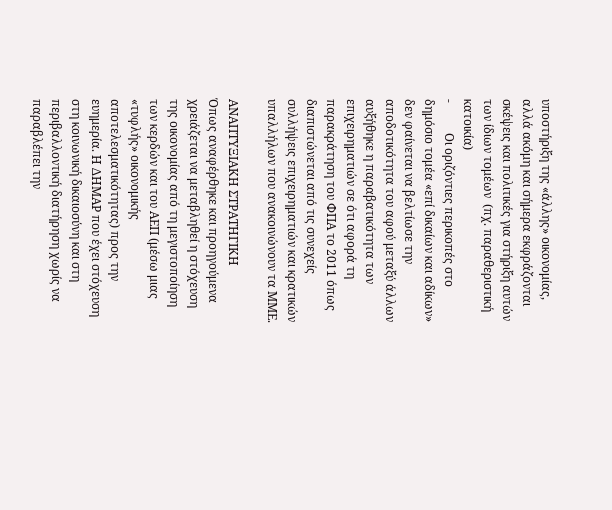υποστήριξη της «άλλης» οικονομίας, αλλά ακόμη και σήμερα εκφράζονται σκέψεις και πολιτικές για στήριξη αυτών των ίδιων τομέων  (πχ. παραθεριστική κατοικία)
-          Οι οριζόντιες περικοπές στο δημόσιο τομέα «επί δικαίων και αδίκων» δεν φαίνεται να βελτίωσε την αποδοτικότητα του αφού μεταξύ άλλων αυξήθηκε η παραβατικότητα των επιχειρηματιών σε ότι αφορά τη παρακράτηση του ΦΠΑ το 2011 όπως διαπιστώνεται από τις συνεχείς συλλήψεις επιχειρηματιών και κρατικών υπαλλήλων που ανακοινώνουν τα ΜΜΕ.

ΑΝΑΠΤΥΞΙΑΚΗ ΣΤΡΑΤΗΓΙΚΗ
Όπως αναφέρθηκε και προηγούμενα χρειάζεται να μεταβληθεί η στόχευση της οικονομίας από τη μεγιστοποίηση των κερδών και του ΑΕΠ (μέσω μιας «τυφλής» οικονομικής αποτελεσματικότητας) προς την ευημερία. Η ΔΗΜΑΡ που έχει στόχευση στη κοινωνική δικαιοσύνη και στη περιβαλλοντική διατήρηση χωρίς να παραβλέπει την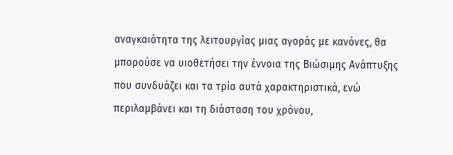αναγκαιότητα της λειτουργίας μιας αγοράς με κανόνες, θα μπορούσε να υιοθετήσει την έννοια της Βιώσιμης Ανάπτυξης που συνδυάζει και τα τρία αυτά χαρακτηριστικά, ενώ περιλαμβάνει και τη διάσταση του χρόνου,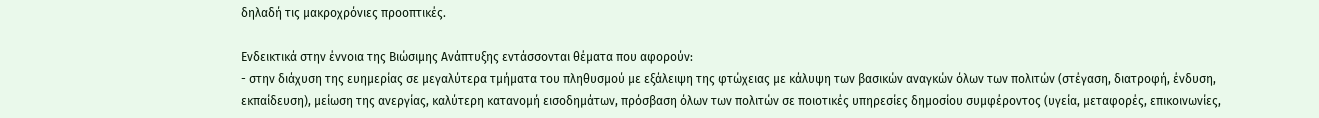δηλαδή τις μακροχρόνιες προοπτικές.

Ενδεικτικά στην έννοια της Βιώσιμης Ανάπτυξης εντάσσονται θέματα που αφορούν:
- στην διάχυση της ευημερίας σε μεγαλύτερα τμήματα του πληθυσμού με εξάλειψη της φτώχειας με κάλυψη των βασικών αναγκών όλων των πολιτών (στέγαση, διατροφή, ένδυση, εκπαίδευση), μείωση της ανεργίας, καλύτερη κατανομή εισοδημάτων, πρόσβαση όλων των πολιτών σε ποιοτικές υπηρεσίες δημοσίου συμφέροντος (υγεία, μεταφορές, επικοινωνίες,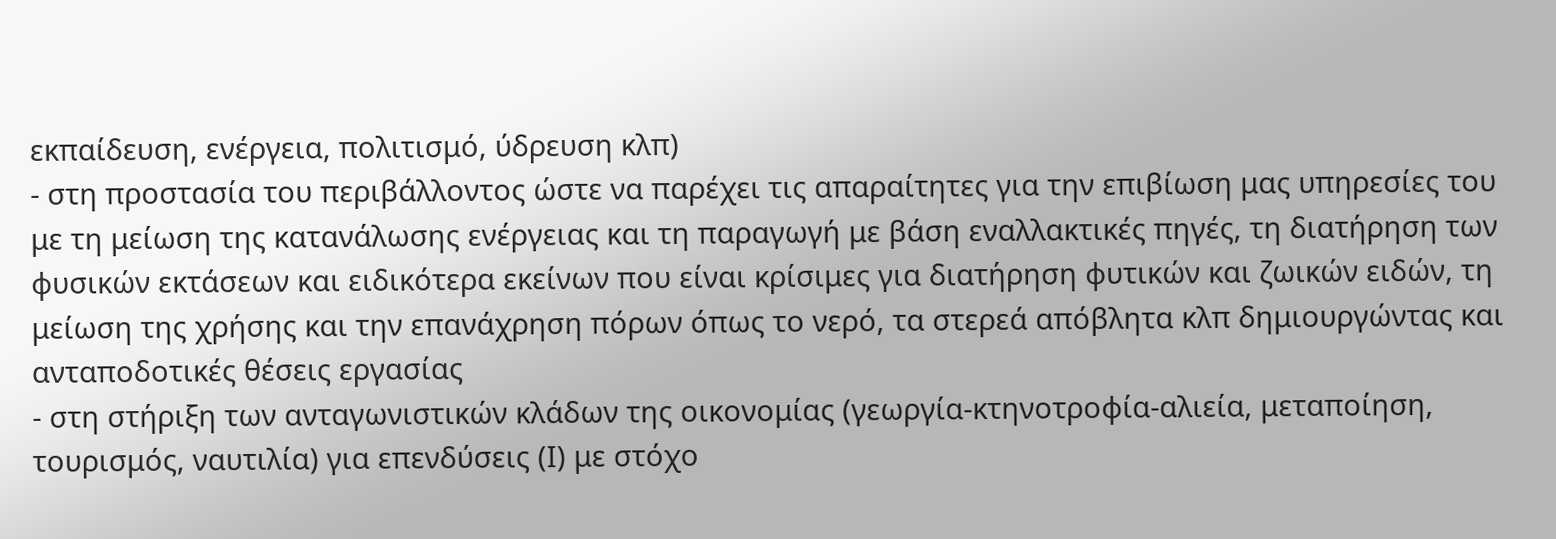εκπαίδευση, ενέργεια, πολιτισμό, ύδρευση κλπ)
- στη προστασία του περιβάλλοντος ώστε να παρέχει τις απαραίτητες για την επιβίωση μας υπηρεσίες του με τη μείωση της κατανάλωσης ενέργειας και τη παραγωγή με βάση εναλλακτικές πηγές, τη διατήρηση των φυσικών εκτάσεων και ειδικότερα εκείνων που είναι κρίσιμες για διατήρηση φυτικών και ζωικών ειδών, τη μείωση της χρήσης και την επανάχρηση πόρων όπως το νερό, τα στερεά απόβλητα κλπ δημιουργώντας και ανταποδοτικές θέσεις εργασίας
- στη στήριξη των ανταγωνιστικών κλάδων της οικονομίας (γεωργία-κτηνοτροφία-αλιεία, μεταποίηση, τουρισμός, ναυτιλία) για επενδύσεις (Ι) με στόχο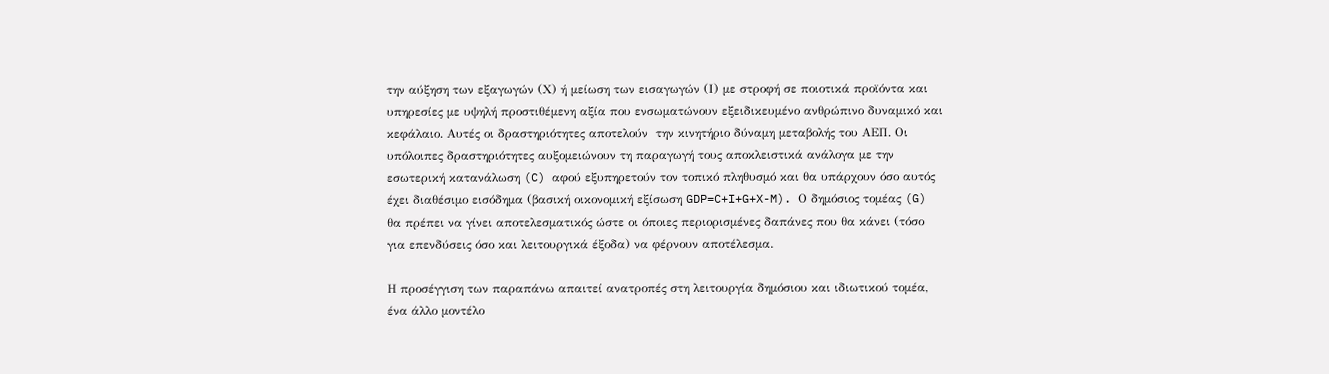την αύξηση των εξαγωγών (Χ) ή μείωση των εισαγωγών (Ι) με στροφή σε ποιοτικά προϊόντα και υπηρεσίες με υψηλή προστιθέμενη αξία που ενσωματώνουν εξειδικευμένο ανθρώπινο δυναμικό και κεφάλαιο. Αυτές οι δραστηριότητες αποτελούν  την κινητήριο δύναμη μεταβολής του ΑΕΠ. Οι υπόλοιπες δραστηριότητες αυξομειώνουν τη παραγωγή τους αποκλειστικά ανάλογα με την εσωτερική κατανάλωση (C) αφού εξυπηρετούν τον τοπικό πληθυσμό και θα υπάρχουν όσο αυτός έχει διαθέσιμο εισόδημα (βασική οικονομική εξίσωση GDP=C+I+G+X-M). Ο δημόσιος τομέας (G) θα πρέπει να γίνει αποτελεσματικός ώστε οι όποιες περιορισμένες δαπάνες που θα κάνει (τόσο για επενδύσεις όσο και λειτουργικά έξοδα) να φέρνουν αποτέλεσμα.

Η προσέγγιση των παραπάνω απαιτεί ανατροπές στη λειτουργία δημόσιου και ιδιωτικού τομέα, ένα άλλο μοντέλο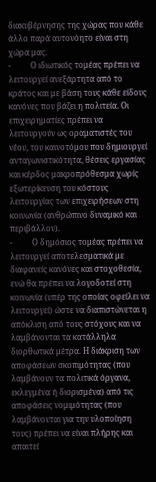διακυβέρνησης της χώρας που κάθε άλλο παρά αυτονόητο είναι στη χώρα μας.
-          Ο ιδιωτικός τομέας πρέπει να λειτουργεί ανεξάρτητα από το κράτος και με βάση τους κάθε είδους κανόνες που βάζει η πολιτεία. Οι επιχειρηματίες πρέπει να λειτουργούν ως οραματιστές του νέου, του καινοτόμου που δημιουργεί ανταγωνιστικότητα, θέσεις εργασίας και κέρδος μακροπρόθεσμα χωρίς εξωτερίκευση του κόστους λειτουργίας των επιχειρήσεων στη κοινωνία (ανθρώπινο δυναμικό και περιβάλλον).
-          Ο δημόσιος τομέας πρέπει να λειτουργεί αποτελεσματικά με διαφανείς κανόνες και στοχοθεσία, ενώ θα πρέπει να λογοδοτεί στη κοινωνία (υπέρ της οποίας οφείλει να λειτουργεί) ώστε να διαπιστώνεται η απόκλιση από τους στόχους και να λαμβάνονται τα κατάλληλα διορθωτικά μέτρα. Η διάκριση των αποφάσεων σκοπιμότητας (που λαμβάνουν τα πολιτικά όργανα, εκλεγμένα ή διορισμένα) από τις αποφάσεις νομιμότητας (που λαμβάνονται για την υλοποίηση τους) πρέπει να είναι πλήρης και απαιτεί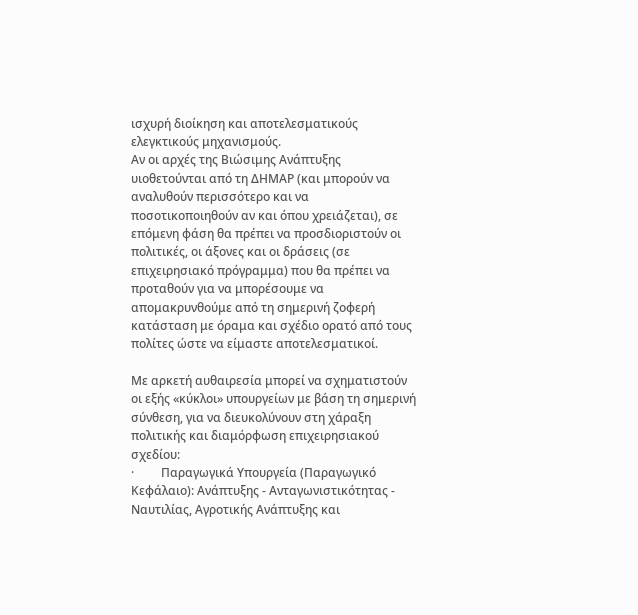ισχυρή διοίκηση και αποτελεσματικούς ελεγκτικούς μηχανισμούς.
Αν οι αρχές της Βιώσιμης Ανάπτυξης υιοθετούνται από τη ΔΗΜΑΡ (και μπορούν να αναλυθούν περισσότερο και να ποσοτικοποιηθούν αν και όπου χρειάζεται), σε επόμενη φάση θα πρέπει να προσδιοριστούν οι πολιτικές, οι άξονες και οι δράσεις (σε επιχειρησιακό πρόγραμμα) που θα πρέπει να προταθούν για να μπορέσουμε να απομακρυνθούμε από τη σημερινή ζοφερή κατάσταση με όραμα και σχέδιο ορατό από τους πολίτες ώστε να είμαστε αποτελεσματικοί.

Με αρκετή αυθαιρεσία μπορεί να σχηματιστούν  οι εξής «κύκλοι» υπουργείων με βάση τη σημερινή σύνθεση, για να διευκολύνουν στη χάραξη πολιτικής και διαμόρφωση επιχειρησιακού σχεδίου:
·         Παραγωγικά Υπουργεία (Παραγωγικό Κεφάλαιο): Ανάπτυξης - Ανταγωνιστικότητας - Ναυτιλίας, Αγροτικής Ανάπτυξης και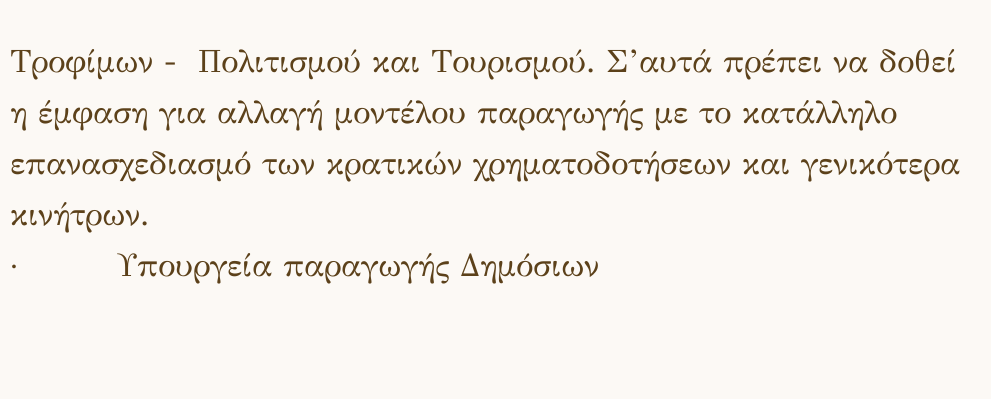Τροφίμων -  Πολιτισμού και Τουρισμού. Σ’αυτά πρέπει να δοθεί η έμφαση για αλλαγή μοντέλου παραγωγής με το κατάλληλο επανασχεδιασμό των κρατικών χρηματοδοτήσεων και γενικότερα κινήτρων.
·         Υπουργεία παραγωγής Δημόσιων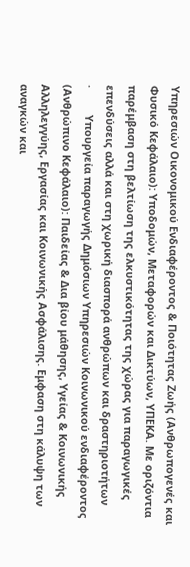Υπηρεσιών Οικονομικού Ενδιαφέροντος & Ποιότητας Ζωής (Ανθρωπογενές και Φυσικό Κεφάλαιο): Υποδομών, Μεταφορών και Δικτύων, ΥΠΕΚΑ. Με οριζόντια παρέμβαση στη βελτίωση της ελκυστικότητας της χώρας για παραγωγικές επενδύσεις αλλά και στη χωρική διασπορά ανθρώπων και δραστηριοτήτων
·         Υπουργεία παραγωγής Δημόσιων Υπηρεσιών Κοινωνικού ενδιαφέροντος (Ανθρώπινο Κεφάλαιο): Παιδείας & Δια βίου μάθησης, Υγείας & Κοινωνικής Αλληλεγγύης, Εργασίας και Κοινωνικής Ασφάλισης. Εμφαση στη κάλυψη των αναγκών και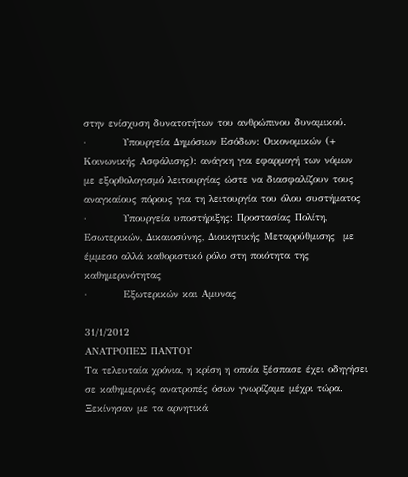στην ενίσχυση δυνατοτήτων του ανθρώπινου δυναμικού.
·         Υπουργεία Δημόσιων Εσόδων: Οικονομικών (+ Κοινωνικής Ασφάλισης): ανάγκη για εφαρμογή των νόμων με εξορθολογισμό λειτουργίας ώστε να διασφαλίζουν τους αναγκαίους πόρους για τη λειτουργία του όλου συστήματος
·         Υπουργεία υποστήριξης: Προστασίας Πολίτη, Εσωτερικών, Δικαιοσύνης, Διοικητικής Μεταρρύθμισης  με έμμεσο αλλά καθοριστικό ρόλο στη ποιότητα της καθημερινότητας
·         Εξωτερικών και Αμυνας

31/1/2012
ΑΝΑΤΡΟΠΕΣ ΠΑΝΤΟΥ
Τα τελευταία χρόνια, η κρίση η οποία ξέσπασε έχει οδηγήσει σε καθημερινές ανατροπές όσων γνωρίζαμε μέχρι τώρα. Ξεκίνησαν με τα αρνητικά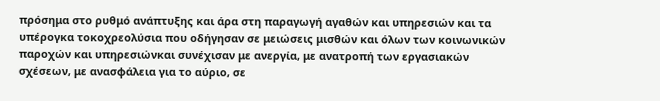πρόσημα στο ρυθμό ανάπτυξης και άρα στη παραγωγή αγαθών και υπηρεσιών και τα υπέρογκα τοκοχρεολύσια που οδήγησαν σε μειώσεις μισθών και όλων των κοινωνικών παροχών και υπηρεσιώνκαι συνέχισαν με ανεργία, με ανατροπή των εργασιακών σχέσεων, με ανασφάλεια για το αύριο, σε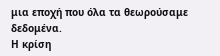μια εποχή που όλα τα θεωρούσαμε δεδομένα.
Η κρίση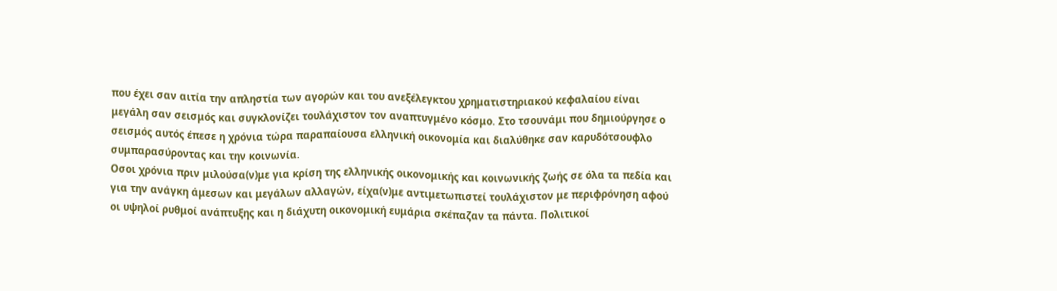που έχει σαν αιτία την απληστία των αγορών και του ανεξέλεγκτου χρηματιστηριακού κεφαλαίου είναι μεγάλη σαν σεισμός και συγκλονίζει τουλάχιστον τον αναπτυγμένο κόσμο. Στο τσουνάμι που δημιούργησε ο σεισμός αυτός έπεσε η χρόνια τώρα παραπαίουσα ελληνική οικονομία και διαλύθηκε σαν καρυδότσουφλο συμπαρασύροντας και την κοινωνία.
Οσοι χρόνια πριν μιλούσα(ν)με για κρίση της ελληνικής οικονομικής και κοινωνικής ζωής σε όλα τα πεδία και για την ανάγκη άμεσων και μεγάλων αλλαγών, είχα(ν)με αντιμετωπιστεί τουλάχιστον με περιφρόνηση αφού οι υψηλοί ρυθμοί ανάπτυξης και η διάχυτη οικονομική ευμάρια σκέπαζαν τα πάντα. Πολιτικοί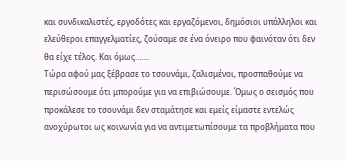και συνδικαλιστές, εργοδότες και εργαζόμενοι, δημόσιοι υπάλληλοι και ελεύθεροι επαγγελματίες, ζούσαμε σε ένα όνειρο που φαινόταν ότι δεν θα είχε τέλος. Και όμως…….
Τώρα αφού μας ξέβρασε το τσουνάμι, ζαλισμένοι, προσπαθούμε να περισώσουμε ότι μπορούμε για να επιβιώσουμε. Όμως ο σεισμός που προκάλεσε το τσουνάμι δεν σταμάτησε και εμείς είμαστε εντελώς ανοχύρωτοι ως κοινωνία για να αντιμετωπίσουμε τα προβλήματα που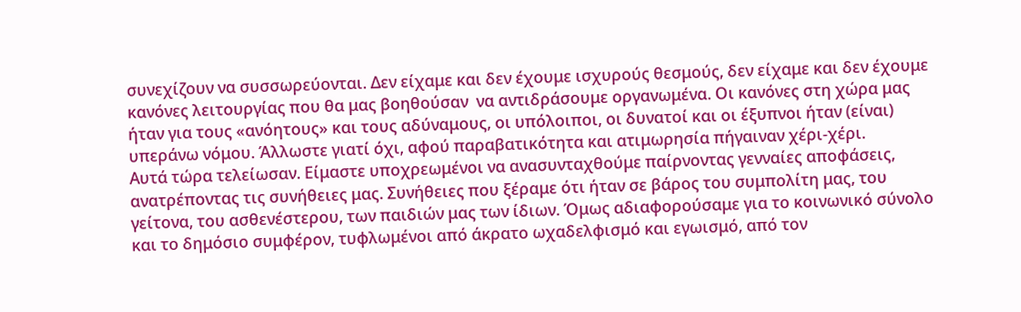συνεχίζουν να συσσωρεύονται. Δεν είχαμε και δεν έχουμε ισχυρούς θεσμούς, δεν είχαμε και δεν έχουμε κανόνες λειτουργίας που θα μας βοηθούσαν  να αντιδράσουμε οργανωμένα. Οι κανόνες στη χώρα μας ήταν για τους «ανόητους» και τους αδύναμους, οι υπόλοιποι, οι δυνατοί και οι έξυπνοι ήταν (είναι) υπεράνω νόμου. Άλλωστε γιατί όχι, αφού παραβατικότητα και ατιμωρησία πήγαιναν χέρι-χέρι.
Αυτά τώρα τελείωσαν. Είμαστε υποχρεωμένοι να ανασυνταχθούμε παίρνοντας γενναίες αποφάσεις, ανατρέποντας τις συνήθειες μας. Συνήθειες που ξέραμε ότι ήταν σε βάρος του συμπολίτη μας, του γείτονα, του ασθενέστερου, των παιδιών μας των ίδιων. Όμως αδιαφορούσαμε για το κοινωνικό σύνολο και το δημόσιο συμφέρον, τυφλωμένοι από άκρατο ωχαδελφισμό και εγωισμό, από τον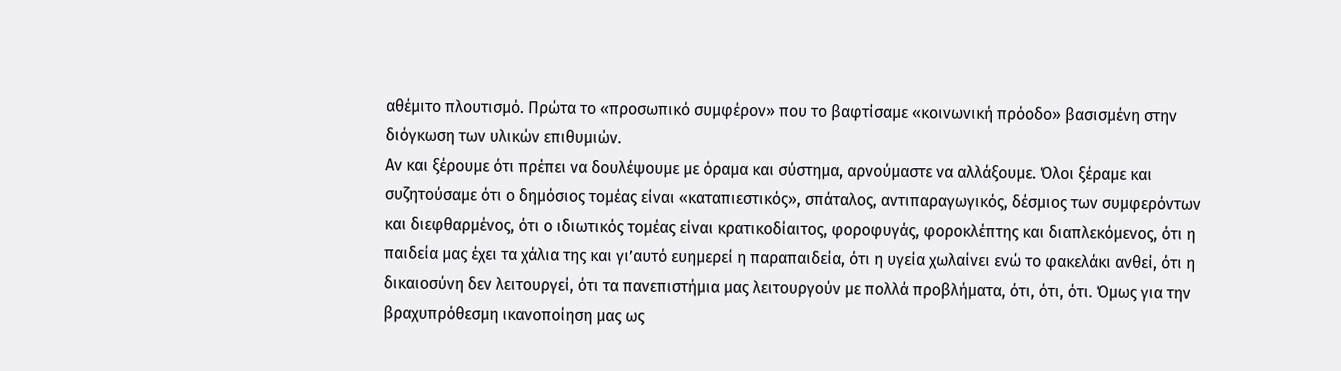αθέμιτο πλουτισμό. Πρώτα το «προσωπικό συμφέρον» που το βαφτίσαμε «κοινωνική πρόοδο» βασισμένη στην διόγκωση των υλικών επιθυμιών.
Αν και ξέρουμε ότι πρέπει να δουλέψουμε με όραμα και σύστημα, αρνούμαστε να αλλάξουμε. Όλοι ξέραμε και συζητούσαμε ότι ο δημόσιος τομέας είναι «καταπιεστικός», σπάταλος, αντιπαραγωγικός, δέσμιος των συμφερόντων και διεφθαρμένος, ότι ο ιδιωτικός τομέας είναι κρατικοδίαιτος, φοροφυγάς, φοροκλέπτης και διαπλεκόμενος, ότι η παιδεία μας έχει τα χάλια της και γι’αυτό ευημερεί η παραπαιδεία, ότι η υγεία χωλαίνει ενώ το φακελάκι ανθεί, ότι η δικαιοσύνη δεν λειτουργεί, ότι τα πανεπιστήμια μας λειτουργούν με πολλά προβλήματα, ότι, ότι, ότι. Όμως για την βραχυπρόθεσμη ικανοποίηση μας ως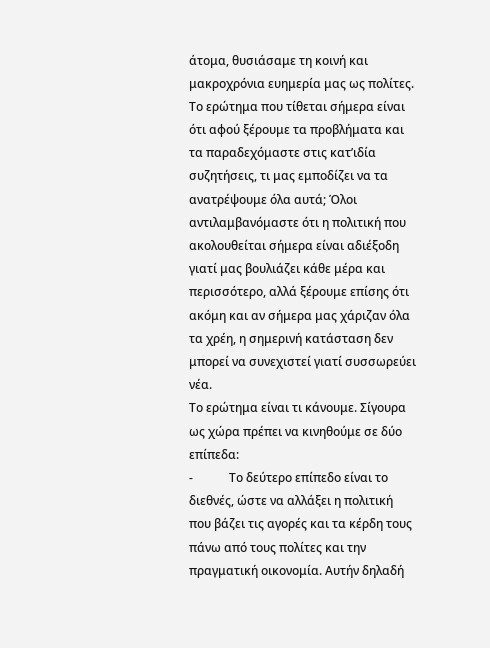άτομα, θυσιάσαμε τη κοινή και μακροχρόνια ευημερία μας ως πολίτες.
Το ερώτημα που τίθεται σήμερα είναι ότι αφού ξέρουμε τα προβλήματα και τα παραδεχόμαστε στις κατ’ιδία συζητήσεις, τι μας εμποδίζει να τα ανατρέψουμε όλα αυτά; Όλοι αντιλαμβανόμαστε ότι η πολιτική που ακολουθείται σήμερα είναι αδιέξοδη γιατί μας βουλιάζει κάθε μέρα και περισσότερο, αλλά ξέρουμε επίσης ότι ακόμη και αν σήμερα μας χάριζαν όλα τα χρέη, η σημερινή κατάσταση δεν μπορεί να συνεχιστεί γιατί συσσωρεύει νέα.
Το ερώτημα είναι τι κάνουμε. Σίγουρα ως χώρα πρέπει να κινηθούμε σε δύο επίπεδα:
-            Το δεύτερο επίπεδο είναι το διεθνές, ώστε να αλλάξει η πολιτική που βάζει τις αγορές και τα κέρδη τους πάνω από τους πολίτες και την πραγματική οικονομία. Αυτήν δηλαδή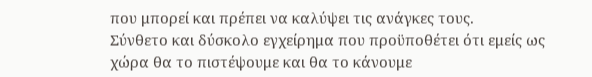που μπορεί και πρέπει να καλύψει τις ανάγκες τους.
Σύνθετο και δύσκολο εγχείρημα που προϋποθέτει ότι εμείς ως χώρα θα το πιστέψουμε και θα το κάνουμε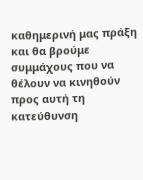καθημερινή μας πράξη και θα βρούμε συμμάχους που να θέλουν να κινηθούν προς αυτή τη κατεύθυνση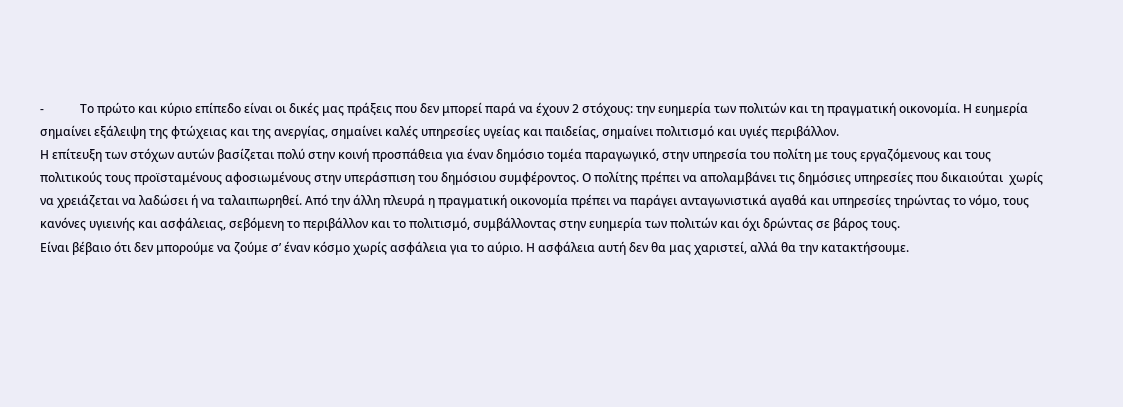-            Το πρώτο και κύριο επίπεδο είναι οι δικές μας πράξεις που δεν μπορεί παρά να έχουν 2 στόχους: την ευημερία των πολιτών και τη πραγματική οικονομία. Η ευημερία σημαίνει εξάλειψη της φτώχειας και της ανεργίας, σημαίνει καλές υπηρεσίες υγείας και παιδείας, σημαίνει πολιτισμό και υγιές περιβάλλον.
Η επίτευξη των στόχων αυτών βασίζεται πολύ στην κοινή προσπάθεια για έναν δημόσιο τομέα παραγωγικό, στην υπηρεσία του πολίτη με τους εργαζόμενους και τους πολιτικούς τους προϊσταμένους αφοσιωμένους στην υπεράσπιση του δημόσιου συμφέροντος. Ο πολίτης πρέπει να απολαμβάνει τις δημόσιες υπηρεσίες που δικαιούται  χωρίς να χρειάζεται να λαδώσει ή να ταλαιπωρηθεί. Από την άλλη πλευρά η πραγματική οικονομία πρέπει να παράγει ανταγωνιστικά αγαθά και υπηρεσίες τηρώντας το νόμο, τους κανόνες υγιεινής και ασφάλειας, σεβόμενη το περιβάλλον και το πολιτισμό, συμβάλλοντας στην ευημερία των πολιτών και όχι δρώντας σε βάρος τους.
Είναι βέβαιο ότι δεν μπορούμε να ζούμε σ’ έναν κόσμο χωρίς ασφάλεια για το αύριο. Η ασφάλεια αυτή δεν θα μας χαριστεί, αλλά θα την κατακτήσουμε.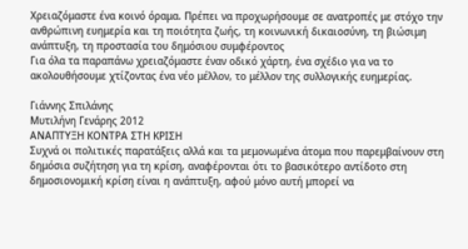Χρειαζόμαστε ένα κοινό όραμα. Πρέπει να προχωρήσουμε σε ανατροπές με στόχο την ανθρώπινη ευημερία και τη ποιότητα ζωής, τη κοινωνική δικαιοσύνη, τη βιώσιμη ανάπτυξη, τη προστασία του δημόσιου συμφέροντος
Για όλα τα παραπάνω χρειαζόμαστε έναν οδικό χάρτη, ένα σχέδιο για να το ακολουθήσουμε χτίζοντας ένα νέο μέλλον, το μέλλον της συλλογικής ευημερίας.

Γιάννης Σπιλάνης
Μυτιλήνη Γενάρης 2012
ΑΝΑΠΤΥΞΗ ΚΟΝΤΡΑ ΣΤΗ ΚΡΙΣΗ
Συχνά οι πολιτικές παρατάξεις αλλά και τα μεμονωμένα άτομα που παρεμβαίνουν στη δημόσια συζήτηση για τη κρίση, αναφέρονται ότι το βασικότερο αντίδοτο στη δημοσιονομική κρίση είναι η ανάπτυξη, αφού μόνο αυτή μπορεί να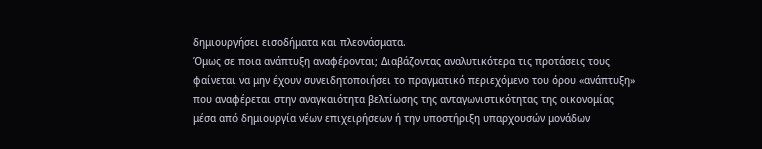δημιουργήσει εισοδήματα και πλεονάσματα.
Όμως σε ποια ανάπτυξη αναφέρονται; Διαβάζοντας αναλυτικότερα τις προτάσεις τους φαίνεται να μην έχουν συνειδητοποιήσει το πραγματικό περιεχόμενο του όρου «ανάπτυξη» που αναφέρεται στην αναγκαιότητα βελτίωσης της ανταγωνιστικότητας της οικονομίας μέσα από δημιουργία νέων επιχειρήσεων ή την υποστήριξη υπαρχουσών μονάδων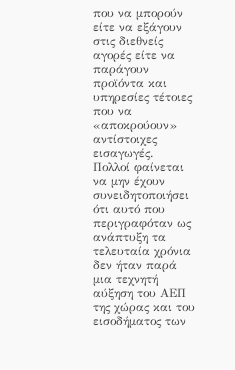που να μπορούν είτε να εξάγουν στις διεθνείς αγορές είτε να παράγουν προϊόντα και υπηρεσίες τέτοιες που να «αποκρούουν» αντίστοιχες εισαγωγές.
Πολλοί φαίνεται να μην έχουν συνειδητοποιήσει ότι αυτό που περιγραφόταν ως ανάπτυξη τα τελευταία χρόνια δεν ήταν παρά μια τεχνητή αύξηση του ΑΕΠ της χώρας και του εισοδήματος των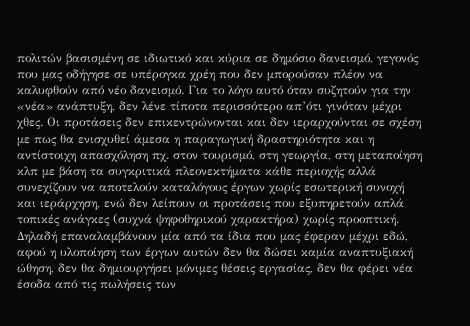πολιτών βασισμένη σε ιδιωτικό και κύρια σε δημόσιο δανεισμό, γεγονός που μας οδήγησε σε υπέρογκα χρέη που δεν μπορούσαν πλέον να καλυφθούν από νέο δανεισμό. Για το λόγο αυτό όταν συζητούν για την «νέα» ανάπτυξη, δεν λένε τίποτα περισσότερο απ’ότι γινόταν μέχρι χθες. Οι προτάσεις δεν επικεντρώνονται και δεν ιεραρχούνται σε σχέση με πως θα ενισχυθεί άμεσα η παραγωγική δραστηριότητα και η αντίστοιχη απασχόληση πχ. στον τουρισμό, στη γεωργία, στη μεταποίηση κλπ με βάση τα συγκριτικά πλεονεκτήματα κάθε περιοχής αλλά συνεχίζουν να αποτελούν καταλόγους έργων χωρίς εσωτερική συνοχή και ιεράρχηση, ενώ δεν λείπουν οι προτάσεις που εξυπηρετούν απλά τοπικές ανάγκες (συχνά ψηφοθηρικού χαρακτήρα) χωρίς προοπτική. Δηλαδή επαναλαμβάνουν μία από τα ίδια που μας έφεραν μέχρι εδώ, αφού η υλοποίηση των έργων αυτών δεν θα δώσει καμία αναπτυξιακή ώθηση, δεν θα δημιουργήσει μόνιμες θέσεις εργασίας, δεν θα φέρει νέα έσοδα από τις πωλήσεις των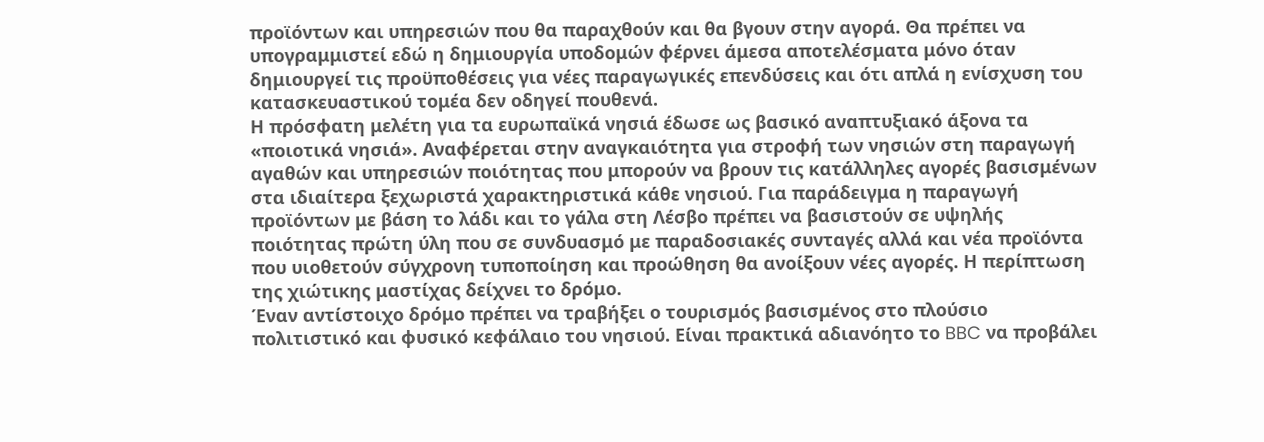προϊόντων και υπηρεσιών που θα παραχθούν και θα βγουν στην αγορά. Θα πρέπει να υπογραμμιστεί εδώ η δημιουργία υποδομών φέρνει άμεσα αποτελέσματα μόνο όταν δημιουργεί τις προϋποθέσεις για νέες παραγωγικές επενδύσεις και ότι απλά η ενίσχυση του κατασκευαστικού τομέα δεν οδηγεί πουθενά.
Η πρόσφατη μελέτη για τα ευρωπαϊκά νησιά έδωσε ως βασικό αναπτυξιακό άξονα τα «ποιοτικά νησιά». Αναφέρεται στην αναγκαιότητα για στροφή των νησιών στη παραγωγή αγαθών και υπηρεσιών ποιότητας που μπορούν να βρουν τις κατάλληλες αγορές βασισμένων στα ιδιαίτερα ξεχωριστά χαρακτηριστικά κάθε νησιού. Για παράδειγμα η παραγωγή προϊόντων με βάση το λάδι και το γάλα στη Λέσβο πρέπει να βασιστούν σε υψηλής ποιότητας πρώτη ύλη που σε συνδυασμό με παραδοσιακές συνταγές αλλά και νέα προϊόντα που υιοθετούν σύγχρονη τυποποίηση και προώθηση θα ανοίξουν νέες αγορές. Η περίπτωση της χιώτικης μαστίχας δείχνει το δρόμο.
Έναν αντίστοιχο δρόμο πρέπει να τραβήξει ο τουρισμός βασισμένος στο πλούσιο πολιτιστικό και φυσικό κεφάλαιο του νησιού. Είναι πρακτικά αδιανόητο το BBC να προβάλει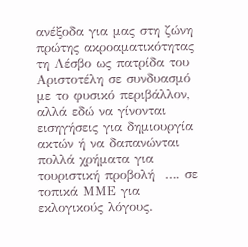ανέξοδα για μας στη ζώνη πρώτης ακροαματικότητας τη Λέσβο ως πατρίδα του Αριστοτέλη σε συνδυασμό με το φυσικό περιβάλλον, αλλά εδώ να γίνονται εισηγήσεις για δημιουργία ακτών ή να δαπανώνται πολλά χρήματα για τουριστική προβολή  …. σε τοπικά ΜΜΕ για εκλογικούς λόγους.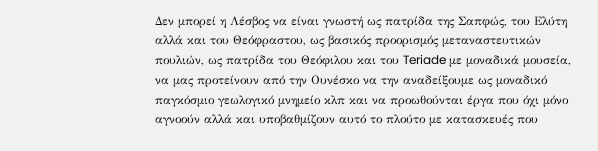Δεν μπορεί η Λέσβος να είναι γνωστή ως πατρίδα της Σαπφώς, του Ελύτη αλλά και του Θεόφραστου, ως βασικός προορισμός μεταναστευτικών πουλιών, ως πατρίδα του Θεόφιλου και του Teriade με μοναδικά μουσεία, να μας προτείνουν από την Ουνέσκο να την αναδείξουμε ως μοναδικό παγκόσμιο γεωλογικό μνημείο κλπ και να προωθούνται έργα που όχι μόνο αγνοούν αλλά και υποβαθμίζουν αυτό το πλούτο με κατασκευές που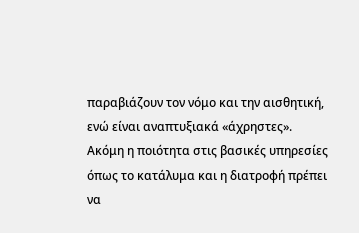παραβιάζουν τον νόμο και την αισθητική, ενώ είναι αναπτυξιακά «άχρηστες».
Ακόμη η ποιότητα στις βασικές υπηρεσίες όπως το κατάλυμα και η διατροφή πρέπει να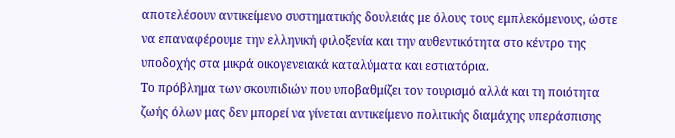αποτελέσουν αντικείμενο συστηματικής δουλειάς με όλους τους εμπλεκόμενους, ώστε να επαναφέρουμε την ελληνική φιλοξενία και την αυθεντικότητα στο κέντρο της υποδοχής στα μικρά οικογενειακά καταλύματα και εστιατόρια.
Το πρόβλημα των σκουπιδιών που υποβαθμίζει τον τουρισμό αλλά και τη ποιότητα ζωής όλων μας δεν μπορεί να γίνεται αντικείμενο πολιτικής διαμάχης υπεράσπισης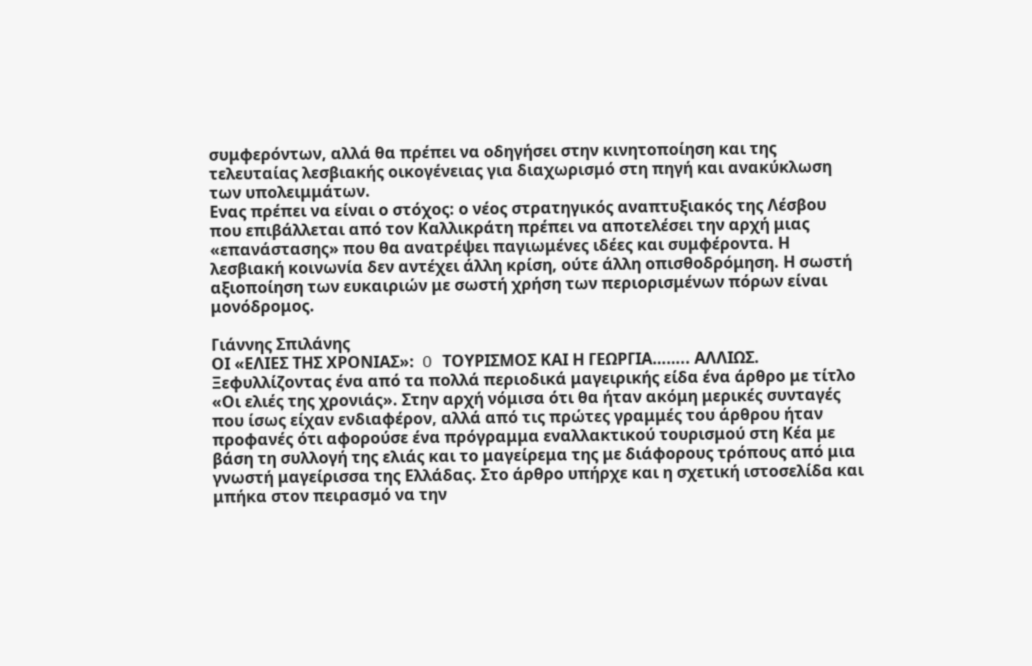συμφερόντων, αλλά θα πρέπει να οδηγήσει στην κινητοποίηση και της τελευταίας λεσβιακής οικογένειας για διαχωρισμό στη πηγή και ανακύκλωση των υπολειμμάτων.
Ενας πρέπει να είναι ο στόχος: ο νέος στρατηγικός αναπτυξιακός της Λέσβου που επιβάλλεται από τον Καλλικράτη πρέπει να αποτελέσει την αρχή μιας «επανάστασης» που θα ανατρέψει παγιωμένες ιδέες και συμφέροντα. Η λεσβιακή κοινωνία δεν αντέχει άλλη κρίση, ούτε άλλη οπισθοδρόμηση. Η σωστή αξιοποίηση των ευκαιριών με σωστή χρήση των περιορισμένων πόρων είναι μονόδρομος.

Γιάννης Σπιλάνης
ΟΙ «ΕΛΙΕΣ ΤΗΣ ΧΡΟΝΙΑΣ»:  O ΤΟΥΡΙΣΜΟΣ ΚΑΙ Η ΓΕΩΡΓΙΑ…….. ΑΛΛΙΩΣ.
Ξεφυλλίζοντας ένα από τα πολλά περιοδικά μαγειρικής είδα ένα άρθρο με τίτλο «Οι ελιές της χρονιάς». Στην αρχή νόμισα ότι θα ήταν ακόμη μερικές συνταγές που ίσως είχαν ενδιαφέρον, αλλά από τις πρώτες γραμμές του άρθρου ήταν προφανές ότι αφορούσε ένα πρόγραμμα εναλλακτικού τουρισμού στη Κέα με βάση τη συλλογή της ελιάς και το μαγείρεμα της με διάφορους τρόπους από μια γνωστή μαγείρισσα της Ελλάδας. Στο άρθρο υπήρχε και η σχετική ιστοσελίδα και μπήκα στον πειρασμό να την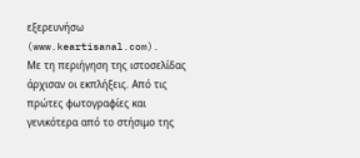εξερευνήσω (www.keartisanal.com).
Με τη περιήγηση της ιστοσελίδας άρχισαν οι εκπλήξεις. Από τις πρώτες φωτογραφίες και γενικότερα από το στήσιμο της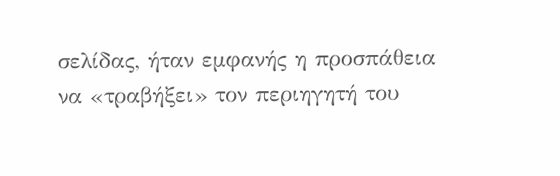σελίδας, ήταν εμφανής η προσπάθεια να «τραβήξει» τον περιηγητή του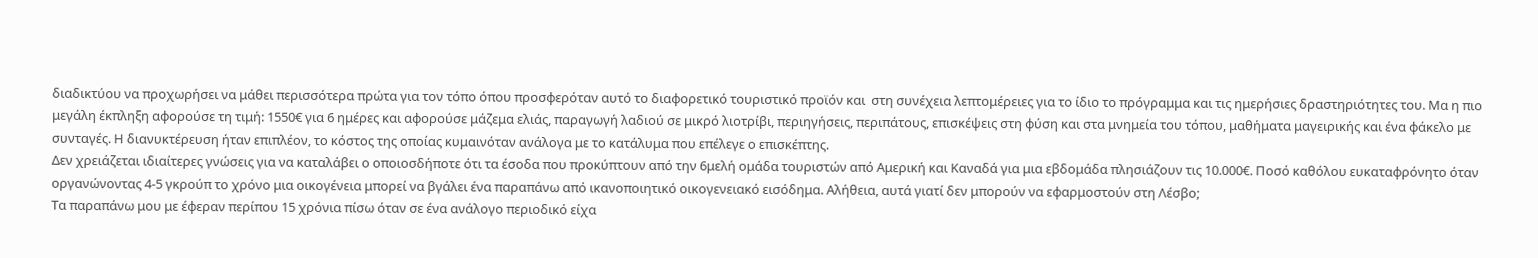διαδικτύου να προχωρήσει να μάθει περισσότερα πρώτα για τον τόπο όπου προσφερόταν αυτό το διαφορετικό τουριστικό προϊόν και  στη συνέχεια λεπτομέρειες για το ίδιο το πρόγραμμα και τις ημερήσιες δραστηριότητες του. Μα η πιο μεγάλη έκπληξη αφορούσε τη τιμή: 1550€ για 6 ημέρες και αφορούσε μάζεμα ελιάς, παραγωγή λαδιού σε μικρό λιοτρίβι, περιηγήσεις, περιπάτους, επισκέψεις στη φύση και στα μνημεία του τόπου, μαθήματα μαγειρικής και ένα φάκελο με συνταγές. Η διανυκτέρευση ήταν επιπλέον, το κόστος της οποίας κυμαινόταν ανάλογα με το κατάλυμα που επέλεγε ο επισκέπτης.
Δεν χρειάζεται ιδιαίτερες γνώσεις για να καταλάβει ο οποιοσδήποτε ότι τα έσοδα που προκύπτουν από την 6μελή ομάδα τουριστών από Αμερική και Καναδά για μια εβδομάδα πλησιάζουν τις 10.000€. Ποσό καθόλου ευκαταφρόνητο όταν οργανώνοντας 4-5 γκρούπ το χρόνο μια οικογένεια μπορεί να βγάλει ένα παραπάνω από ικανοποιητικό οικογενειακό εισόδημα. Αλήθεια, αυτά γιατί δεν μπορούν να εφαρμοστούν στη Λέσβο;
Τα παραπάνω μου με έφεραν περίπου 15 χρόνια πίσω όταν σε ένα ανάλογο περιοδικό είχα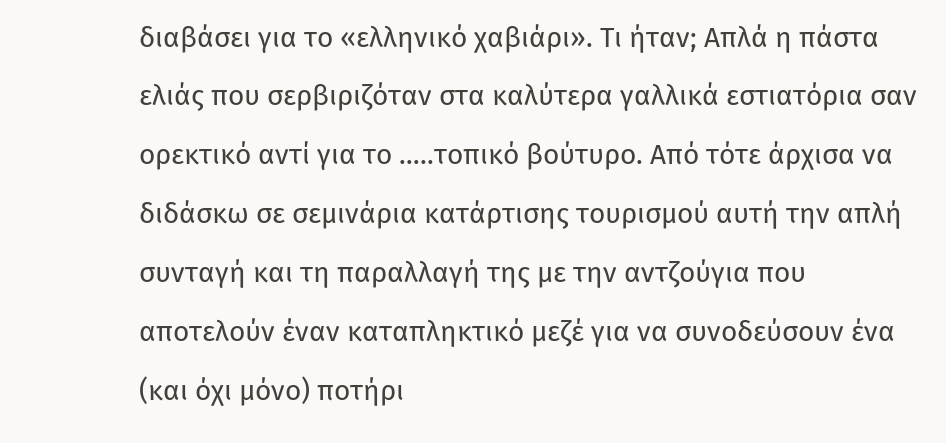διαβάσει για το «ελληνικό χαβιάρι». Τι ήταν; Απλά η πάστα ελιάς που σερβιριζόταν στα καλύτερα γαλλικά εστιατόρια σαν ορεκτικό αντί για το …..τοπικό βούτυρο. Από τότε άρχισα να διδάσκω σε σεμινάρια κατάρτισης τουρισμού αυτή την απλή συνταγή και τη παραλλαγή της με την αντζούγια που αποτελούν έναν καταπληκτικό μεζέ για να συνοδεύσουν ένα (και όχι μόνο) ποτήρι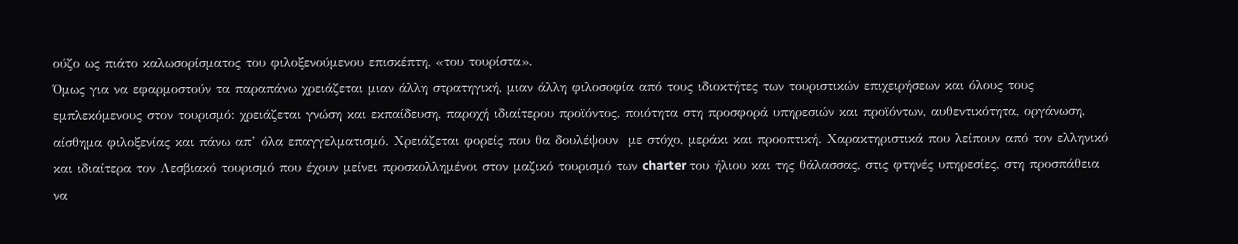ούζο ως πιάτο καλωσορίσματος του φιλοξενούμενου επισκέπτη, «του τουρίστα».
Όμως για να εφαρμοστούν τα παραπάνω χρειάζεται μιαν άλλη στρατηγική, μιαν άλλη φιλοσοφία από τους ιδιοκτήτες των τουριστικών επιχειρήσεων και όλους τους εμπλεκόμενους στον τουρισμό: χρειάζεται γνώση και εκπαίδευση, παροχή ιδιαίτερου προϊόντος, ποιότητα στη προσφορά υπηρεσιών και προϊόντων, αυθεντικότητα, οργάνωση, αίσθημα φιλοξενίας και πάνω απ’ όλα επαγγελματισμό. Χρειάζεται φορείς που θα δουλέψουν  με στόχο, μεράκι και προοπτική. Χαρακτηριστικά που λείπουν από τον ελληνικό και ιδιαίτερα τον Λεσβιακό τουρισμό που έχουν μείνει προσκολλημένοι στον μαζικό τουρισμό των charter του ήλιου και της θάλασσας, στις φτηνές υπηρεσίες, στη προσπάθεια να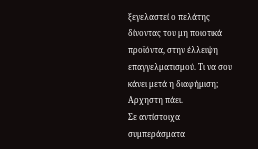ξεγελαστεί ο πελάτης δίνοντας του μη ποιοτικά προϊόντα, στην έλλειψη επαγγελματισμού. Τι να σου κάνει μετά η διαφήμιση; Αρχηστη πάει.
Σε αντίστοιχα συμπεράσματα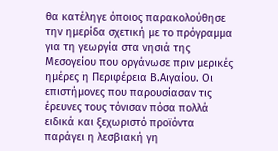θα κατέληγε όποιος παρακολούθησε την ημερίδα σχετική με το πρόγραμμα για τη γεωργία στα νησιά της Μεσογείου που οργάνωσε πριν μερικές ημέρες η Περιφέρεια Β.Αιγαίου. Οι επιστήμονες που παρουσίασαν τις έρευνες τους τόνισαν πόσα πολλά ειδικά και ξεχωριστό προϊόντα παράγει η λεσβιακή γη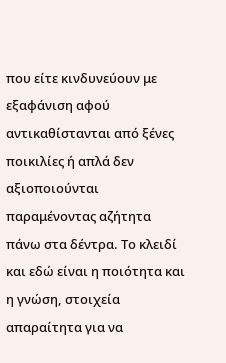που είτε κινδυνεύουν με εξαφάνιση αφού αντικαθίστανται από ξένες ποικιλίες ή απλά δεν αξιοποιούνται παραμένοντας αζήτητα πάνω στα δέντρα. Το κλειδί και εδώ είναι η ποιότητα και η γνώση, στοιχεία απαραίτητα για να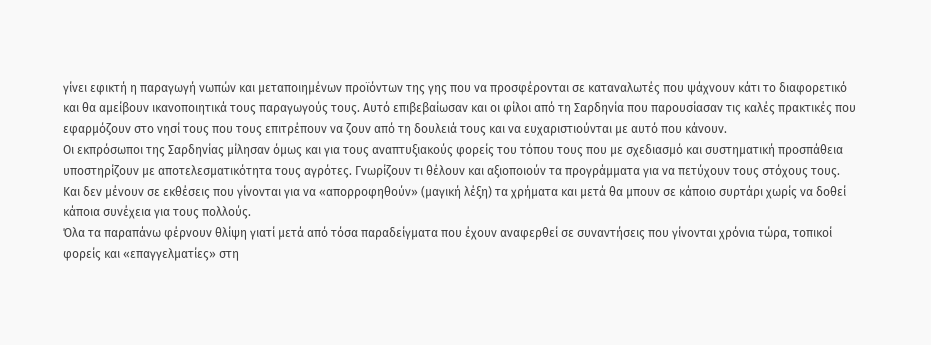γίνει εφικτή η παραγωγή νωπών και μεταποιημένων προϊόντων της γης που να προσφέρονται σε καταναλωτές που ψάχνουν κάτι το διαφορετικό και θα αμείβουν ικανοποιητικά τους παραγωγούς τους. Αυτό επιβεβαίωσαν και οι φίλοι από τη Σαρδηνία που παρουσίασαν τις καλές πρακτικές που εφαρμόζουν στο νησί τους που τους επιτρέπουν να ζουν από τη δουλειά τους και να ευχαριστιούνται με αυτό που κάνουν.
Οι εκπρόσωποι της Σαρδηνίας μίλησαν όμως και για τους αναπτυξιακούς φορείς του τόπου τους που με σχεδιασμό και συστηματική προσπάθεια υποστηρίζουν με αποτελεσματικότητα τους αγρότες. Γνωρίζουν τι θέλουν και αξιοποιούν τα προγράμματα για να πετύχουν τους στόχους τους. Και δεν μένουν σε εκθέσεις που γίνονται για να «απορροφηθούν» (μαγική λέξη) τα χρήματα και μετά θα μπουν σε κάποιο συρτάρι χωρίς να δοθεί κάποια συνέχεια για τους πολλούς.
Όλα τα παραπάνω φέρνουν θλίψη γιατί μετά από τόσα παραδείγματα που έχουν αναφερθεί σε συναντήσεις που γίνονται χρόνια τώρα, τοπικοί φορείς και «επαγγελματίες» στη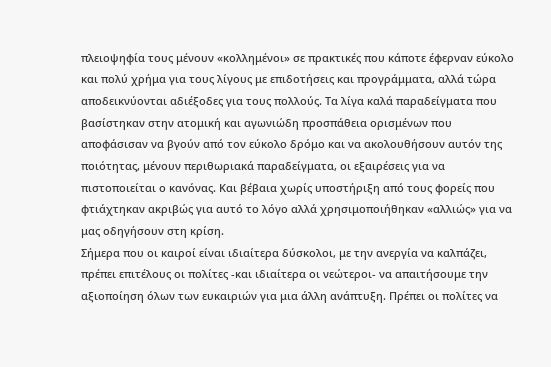πλειοψηφία τους μένουν «κολλημένοι» σε πρακτικές που κάποτε έφερναν εύκολο και πολύ χρήμα για τους λίγους με επιδοτήσεις και προγράμματα, αλλά τώρα αποδεικνύονται αδιέξοδες για τους πολλούς. Τα λίγα καλά παραδείγματα που βασίστηκαν στην ατομική και αγωνιώδη προσπάθεια ορισμένων που αποφάσισαν να βγούν από τον εύκολο δρόμο και να ακολουθήσουν αυτόν της ποιότητας, μένουν περιθωριακά παραδείγματα, οι εξαιρέσεις για να πιστοποιείται ο κανόνας. Και βέβαια χωρίς υποστήριξη από τους φορείς που φτιάχτηκαν ακριβώς για αυτό το λόγο αλλά χρησιμοποιήθηκαν «αλλιώς» για να μας οδηγήσουν στη κρίση.
Σήμερα που οι καιροί είναι ιδιαίτερα δύσκολοι, με την ανεργία να καλπάζει, πρέπει επιτέλους οι πολίτες -και ιδιαίτερα οι νεώτεροι- να απαιτήσουμε την αξιοποίηση όλων των ευκαιριών για μια άλλη ανάπτυξη. Πρέπει οι πολίτες να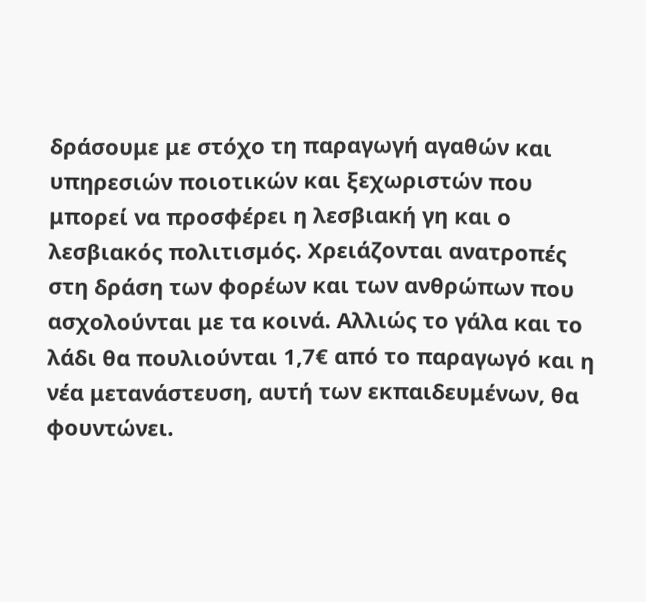δράσουμε με στόχο τη παραγωγή αγαθών και υπηρεσιών ποιοτικών και ξεχωριστών που μπορεί να προσφέρει η λεσβιακή γη και ο λεσβιακός πολιτισμός. Χρειάζονται ανατροπές στη δράση των φορέων και των ανθρώπων που ασχολούνται με τα κοινά. Αλλιώς το γάλα και το λάδι θα πουλιούνται 1,7€ από το παραγωγό και η νέα μετανάστευση, αυτή των εκπαιδευμένων, θα φουντώνει.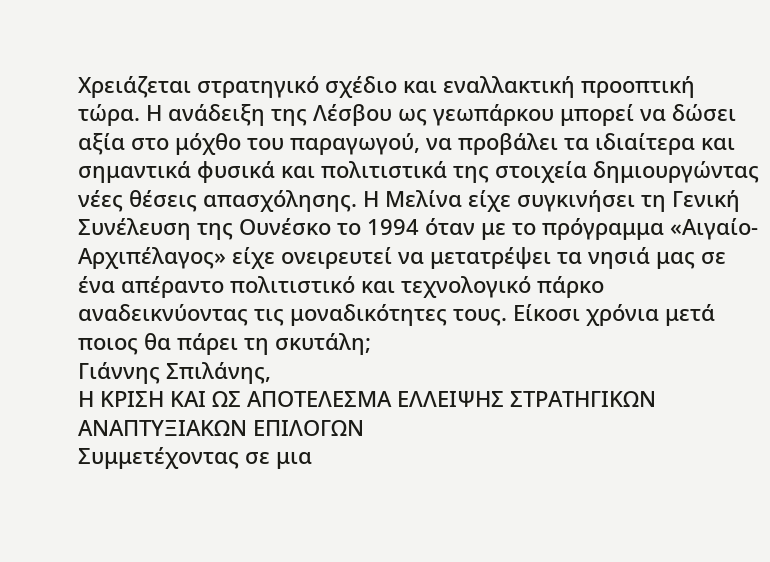Χρειάζεται στρατηγικό σχέδιο και εναλλακτική προοπτική τώρα. Η ανάδειξη της Λέσβου ως γεωπάρκου μπορεί να δώσει αξία στο μόχθο του παραγωγού, να προβάλει τα ιδιαίτερα και σημαντικά φυσικά και πολιτιστικά της στοιχεία δημιουργώντας νέες θέσεις απασχόλησης. Η Μελίνα είχε συγκινήσει τη Γενική Συνέλευση της Ουνέσκο το 1994 όταν με το πρόγραμμα «Αιγαίο-Αρχιπέλαγος» είχε ονειρευτεί να μετατρέψει τα νησιά μας σε ένα απέραντο πολιτιστικό και τεχνολογικό πάρκο αναδεικνύοντας τις μοναδικότητες τους. Είκοσι χρόνια μετά ποιος θα πάρει τη σκυτάλη;
Γιάννης Σπιλάνης,
Η ΚΡΙΣΗ ΚΑΙ ΩΣ ΑΠΟΤΕΛΕΣΜΑ ΕΛΛΕΙΨΗΣ ΣΤΡΑΤΗΓΙΚΩΝ ΑΝΑΠΤΥΞΙΑΚΩΝ ΕΠΙΛΟΓΩΝ
Συμμετέχοντας σε μια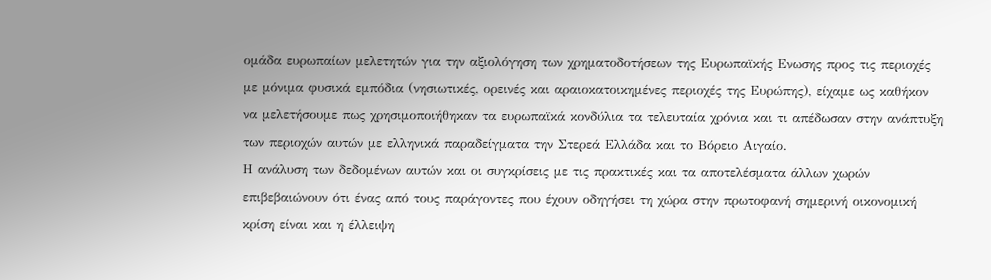ομάδα ευρωπαίων μελετητών για την αξιολόγηση των χρηματοδοτήσεων της Ευρωπαϊκής Ενωσης προς τις περιοχές με μόνιμα φυσικά εμπόδια (νησιωτικές, ορεινές και αραιοκατοικημένες περιοχές της Ευρώπης), είχαμε ως καθήκον να μελετήσουμε πως χρησιμοποιήθηκαν τα ευρωπαϊκά κονδύλια τα τελευταία χρόνια και τι απέδωσαν στην ανάπτυξη των περιοχών αυτών με ελληνικά παραδείγματα την Στερεά Ελλάδα και το Βόρειο Αιγαίο.
Η ανάλυση των δεδομένων αυτών και οι συγκρίσεις με τις πρακτικές και τα αποτελέσματα άλλων χωρών επιβεβαιώνουν ότι ένας από τους παράγοντες που έχουν οδηγήσει τη χώρα στην πρωτοφανή σημερινή οικονομική κρίση είναι και η έλλειψη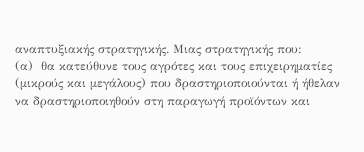αναπτυξιακής στρατηγικής. Μιας στρατηγικής που:
(α)  θα κατεύθυνε τους αγρότες και τους επιχειρηματίες (μικρούς και μεγάλους) που δραστηριοποιούνται ή ήθελαν να δραστηριοποιηθούν στη παραγωγή προϊόντων και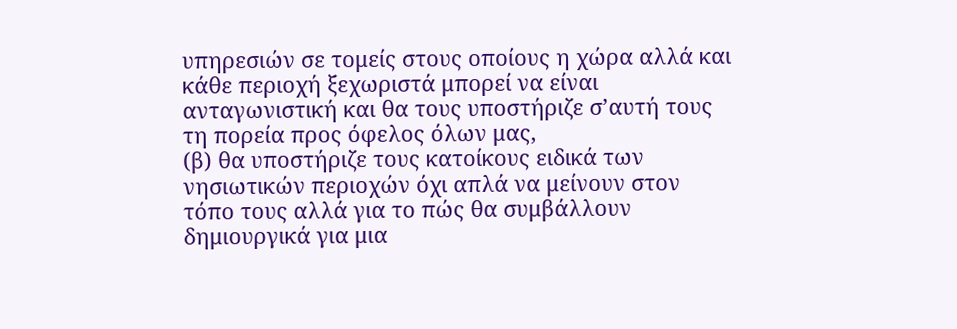υπηρεσιών σε τομείς στους οποίους η χώρα αλλά και κάθε περιοχή ξεχωριστά μπορεί να είναι ανταγωνιστική και θα τους υποστήριζε σ’αυτή τους τη πορεία προς όφελος όλων μας,
(β) θα υποστήριζε τους κατοίκους ειδικά των νησιωτικών περιοχών όχι απλά να μείνουν στον τόπο τους αλλά για το πώς θα συμβάλλουν δημιουργικά για μια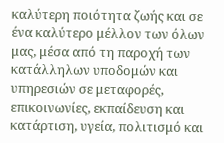καλύτερη ποιότητα ζωής και σε ένα καλύτερο μέλλον των όλων μας, μέσα από τη παροχή των κατάλληλων υποδομών και υπηρεσιών σε μεταφορές, επικοινωνίες, εκπαίδευση και κατάρτιση, υγεία, πολιτισμό και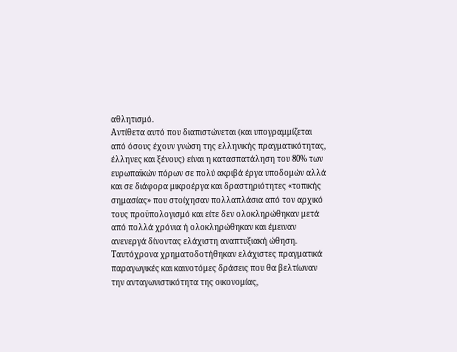αθλητισμό.
Αντίθετα αυτό που διαπιστώνεται (και υπογραμμίζεται από όσους έχουν γνώση της ελληνικής πραγματικότητας, έλληνες και ξένους) είναι η κατασπατάληση του 80% των ευρωπαϊκών πόρων σε πολύ ακριβά έργα υποδομών αλλά και σε διάφορα μικροέργα και δραστηριότητες «τοπικής σημασίας» που στοίχησαν πολλαπλάσια από τον αρχικό τους προϋπολογισμό και είτε δεν ολοκληρώθηκαν μετά από πολλά χρόνια ή ολοκληρώθηκαν και έμειναν ανενεργά δίνοντας ελάχιστη αναπτυξιακή ώθηση. Ταυτόχρονα χρηματοδοτήθηκαν ελάχιστες πραγματικά παραγωγικές και καινοτόμες δράσεις που θα βελτίωναν την ανταγωνιστικότητα της οικονομίας,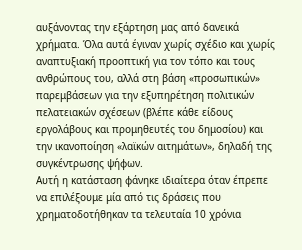αυξάνοντας την εξάρτηση μας από δανεικά χρήματα. Όλα αυτά έγιναν χωρίς σχέδιο και χωρίς αναπτυξιακή προοπτική για τον τόπο και τους ανθρώπους του, αλλά στη βάση «προσωπικών» παρεμβάσεων για την εξυπηρέτηση πολιτικών πελατειακών σχέσεων (βλέπε κάθε είδους εργολάβους και προμηθευτές του δημοσίου) και την ικανοποίηση «λαϊκών αιτημάτων», δηλαδή της συγκέντρωσης ψήφων.
Αυτή η κατάσταση φάνηκε ιδιαίτερα όταν έπρεπε να επιλέξουμε μία από τις δράσεις που χρηματοδοτήθηκαν τα τελευταία 10 χρόνια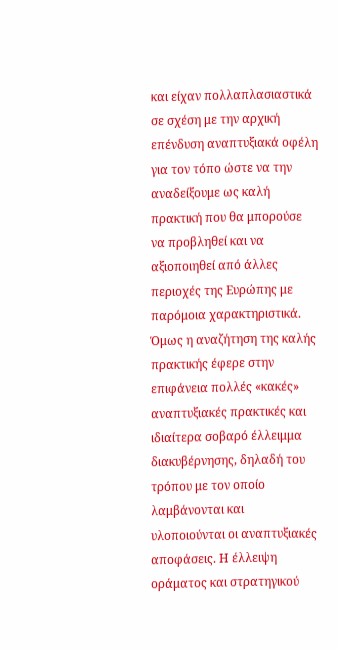και είχαν πολλαπλασιαστικά σε σχέση με την αρχική επένδυση αναπτυξιακά οφέλη για τον τόπο ώστε να την αναδείξουμε ως καλή πρακτική που θα μπορούσε να προβληθεί και να αξιοποιηθεί από άλλες περιοχές της Ευρώπης με παρόμοια χαρακτηριστικά. Όμως η αναζήτηση της καλής πρακτικής έφερε στην επιφάνεια πολλές «κακές» αναπτυξιακές πρακτικές και ιδιαίτερα σοβαρό έλλειμμα διακυβέρνησης, δηλαδή του τρόπου με τον οποίο λαμβάνονται και υλοποιούνται οι αναπτυξιακές αποφάσεις. Η έλλειψη οράματος και στρατηγικού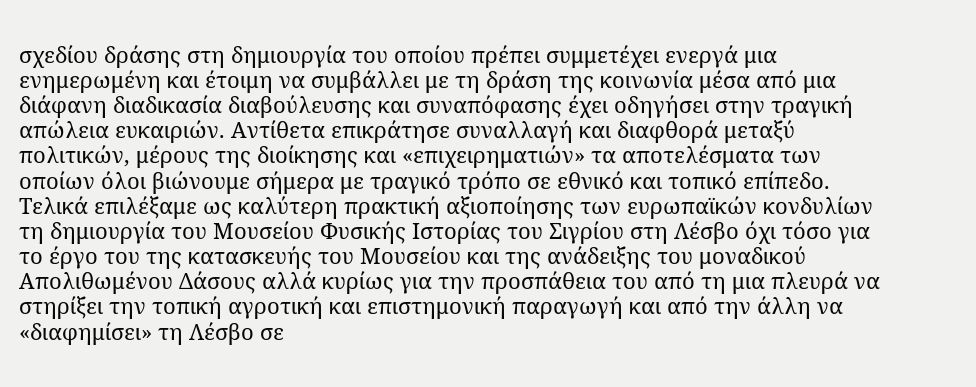σχεδίου δράσης στη δημιουργία του οποίου πρέπει συμμετέχει ενεργά μια ενημερωμένη και έτοιμη να συμβάλλει με τη δράση της κοινωνία μέσα από μια διάφανη διαδικασία διαβούλευσης και συναπόφασης έχει οδηγήσει στην τραγική απώλεια ευκαιριών. Αντίθετα επικράτησε συναλλαγή και διαφθορά μεταξύ πολιτικών, μέρους της διοίκησης και «επιχειρηματιών» τα αποτελέσματα των οποίων όλοι βιώνουμε σήμερα με τραγικό τρόπο σε εθνικό και τοπικό επίπεδο.
Τελικά επιλέξαμε ως καλύτερη πρακτική αξιοποίησης των ευρωπαϊκών κονδυλίων τη δημιουργία του Μουσείου Φυσικής Ιστορίας του Σιγρίου στη Λέσβο όχι τόσο για το έργο του της κατασκευής του Μουσείου και της ανάδειξης του μοναδικού Απολιθωμένου Δάσους αλλά κυρίως για την προσπάθεια του από τη μια πλευρά να στηρίξει την τοπική αγροτική και επιστημονική παραγωγή και από την άλλη να «διαφημίσει» τη Λέσβο σε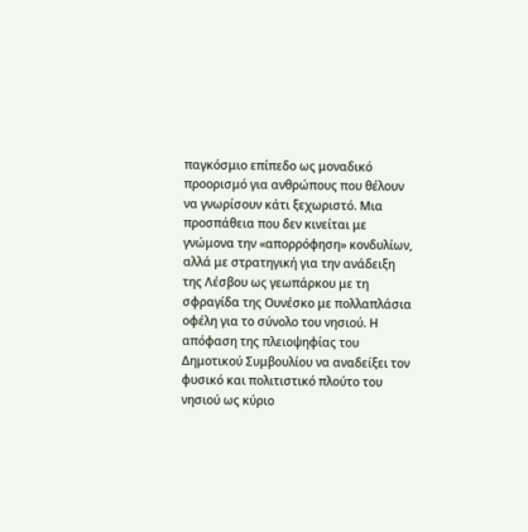παγκόσμιο επίπεδο ως μοναδικό προορισμό για ανθρώπους που θέλουν να γνωρίσουν κάτι ξεχωριστό. Μια προσπάθεια που δεν κινείται με γνώμονα την «απορρόφηση» κονδυλίων, αλλά με στρατηγική για την ανάδειξη της Λέσβου ως γεωπάρκου με τη σφραγίδα της Ουνέσκο με πολλαπλάσια οφέλη για το σύνολο του νησιού. Η απόφαση της πλειοψηφίας του Δημοτικού Συμβουλίου να αναδείξει τον φυσικό και πολιτιστικό πλούτο του νησιού ως κύριο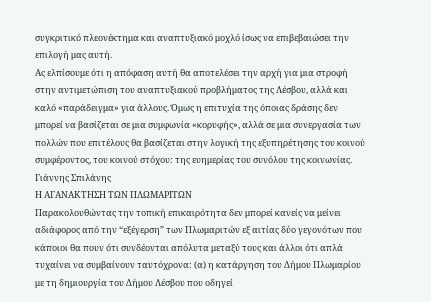συγκριτικό πλεονέκτημα και αναπτυξιακό μοχλό ίσως να επιβεβαιώσει την επιλογή μας αυτή.
Ας ελπίσουμε ότι η απόφαση αυτή θα αποτελέσει την αρχή για μια στροφή στην αντιμετώπιση του αναπτυξιακού προβλήματος της Λέσβου, αλλά και καλό «παράδειγμα» για άλλους. Όμως η επιτυχία της όποιας δράσης δεν μπορεί να βασίζεται σε μια συμφωνία «κορυφής», αλλά σε μια συνεργασία των πολλών που επιτέλους θα βασίζεται στην λογική της εξυπηρέτησης του κοινού συμφέροντος, του κοινού στόχου: της ευημερίας του συνόλου της κοινωνίας.
Γιάννης Σπιλάνης
Η ΑΓΑΝΑΚΤΗΣΗ ΤΩΝ ΠΛΩΜΑΡΙΤΩΝ
Παρακολουθώντας την τοπική επικαιρότητα δεν μπορεί κανείς να μείνει αδιάφορος από την “εξέγερση” των Πλωμαριτών εξ αιτίας δύο γεγονότων που κάποιοι θα πουν ότι συνδέονται απόλυτα μεταξύ τους και άλλοι ότι απλά τυχαίνει να συμβαίνουν ταυτόχρονα: (α) η κατάργηση του Δήμου Πλωμαρίου με τη δημιουργία του Δήμου Λέσβου που οδηγεί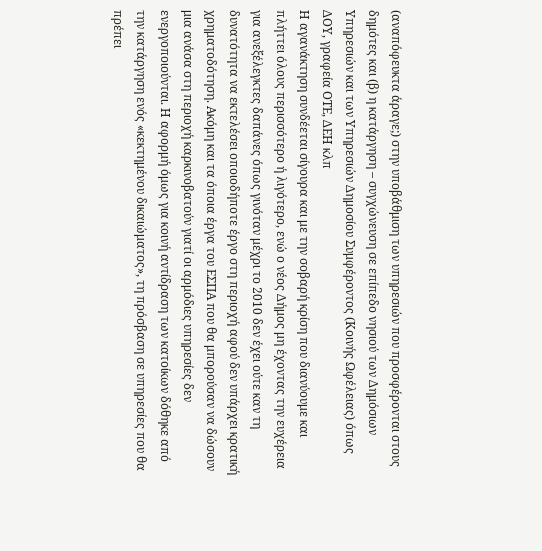(αναπόφευκτα άραγε;) στην υποβάθμιση των υπηρεσιών που προσφέρονται στους δημότες και (β) η κατάργηση – συγχώνευση σε επίπεδο νησιού των Δημόσιων Υπηρεσιών και των Υπηρεσιών Δημοσίου Συμφέροντος (Κοινής Ωφέλειας) όπως ΔΟΥ, γραφεία ΟΤΕ, ΔΕΗ κλπ
Η αγανάκτηση συνδέεται σίγουρα και με την σοβαρή κρίση που διανύουμε και πλήττει όλους περισσότερο ή λιγότερο, ενώ ο νέος Δήμος μη έχοντας την ευχέρεια για ανεξέλεγκτες δαπάνες όπως γινόταν μέχρι το 2010 δεν έχει ούτε καν τη δυνατότητα να εκτελέσει οποιοδήποτε έργο στη περιοχή αφού δεν υπάρχει κρατική χρηματοδότηση. Ακόμη και τα όποια έργα του ΕΣΠΑ που θα μπορούσαν να δώσουν μια ανάσα στη περιοχή καρκινοβατούν γιατί οι αρμόδιες υπηρεσίες δεν ενεργοποιούνται. Η αφορμή όμως για κοινή αντίδραση των κατοίκων δόθηκε από την κατάργηση ενός «κεκτημένου δικαιώματος», τη πρόσβαση σε υπηρεσίες που θα πρέπει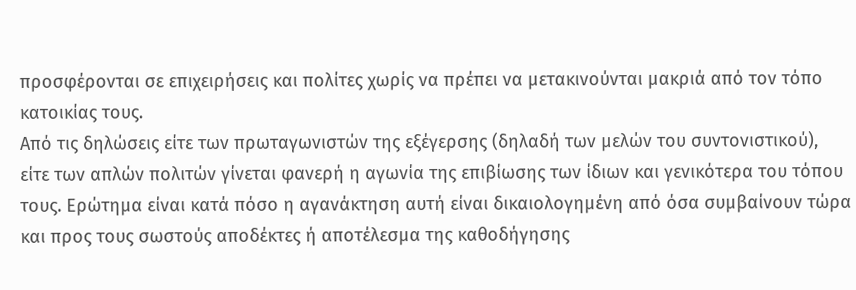προσφέρονται σε επιχειρήσεις και πολίτες χωρίς να πρέπει να μετακινούνται μακριά από τον τόπο κατοικίας τους.
Από τις δηλώσεις είτε των πρωταγωνιστών της εξέγερσης (δηλαδή των μελών του συντονιστικού), είτε των απλών πολιτών γίνεται φανερή η αγωνία της επιβίωσης των ίδιων και γενικότερα του τόπου τους. Ερώτημα είναι κατά πόσο η αγανάκτηση αυτή είναι δικαιολογημένη από όσα συμβαίνουν τώρα και προς τους σωστούς αποδέκτες ή αποτέλεσμα της καθοδήγησης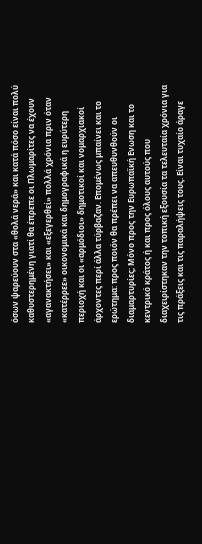όσων ψαρεύουν στα «θολά νερά» και κατά πόσο είναι πολύ καθυστερημένη γιατί θα έπρεπε οι Πλωμαρίτες να έχουν «αγανακτήσει» και «εξεγερθεί» πολλά χρόνια πριν όταν «κατέρρεε» οικονομικά και δημογραφικά η ευρύτερη περιοχή και οι «αρμόδιοι» δημοτικοί και νομαρχιακοί άρχοντες περί άλλα τύρβαζαν. Επομένως μπαίνει και το ερώτημα: προς ποιόν θα πρέπει να απευθυνθούν οι διαμαρτυρίες; Μόνο προς την Ευρωπαϊκή Ενωση και το κεντρικό κράτος ή και προς όλους αυτούς που διαχειρίστηκαν την τοπική εξουσία τα τελευταία χρόνια για τις πράξεις και τις παραλήψεις τους. Είναι τυχαίο άραγε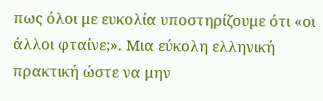πως όλοι με ευκολία υποστηρίζουμε ότι «οι άλλοι φταίνε;». Μια εύκολη ελληνική πρακτική ώστε να μην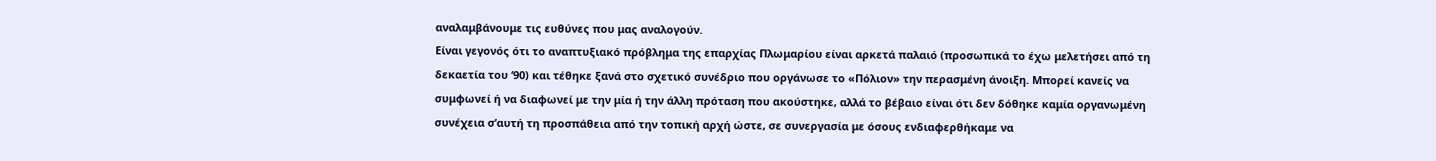αναλαμβάνουμε τις ευθύνες που μας αναλογούν.
Είναι γεγονός ότι το αναπτυξιακό πρόβλημα της επαρχίας Πλωμαρίου είναι αρκετά παλαιό (προσωπικά το έχω μελετήσει από τη δεκαετία του ‘90) και τέθηκε ξανά στο σχετικό συνέδριο που οργάνωσε το «Πόλιον» την περασμένη άνοιξη. Μπορεί κανείς να συμφωνεί ή να διαφωνεί με την μία ή την άλλη πρόταση που ακούστηκε, αλλά το βέβαιο είναι ότι δεν δόθηκε καμία οργανωμένη συνέχεια σ’αυτή τη προσπάθεια από την τοπική αρχή ώστε, σε συνεργασία με όσους ενδιαφερθήκαμε να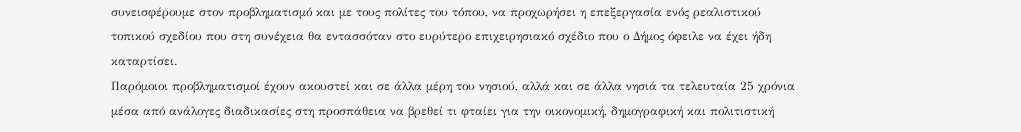συνεισφέρουμε στον προβληματισμό και με τους πολίτες του τόπου, να προχωρήσει η επεξεργασία ενός ρεαλιστικού τοπικού σχεδίου που στη συνέχεια θα εντασσόταν στο ευρύτερο επιχειρησιακό σχέδιο που ο Δήμος όφειλε να έχει ήδη καταρτίσει.
Παρόμοιοι προβληματισμοί έχουν ακουστεί και σε άλλα μέρη του νησιού, αλλά και σε άλλα νησιά τα τελευταία 25 χρόνια μέσα από ανάλογες διαδικασίες στη προσπάθεια να βρεθεί τι φταίει για την οικονομική, δημογραφική και πολιτιστική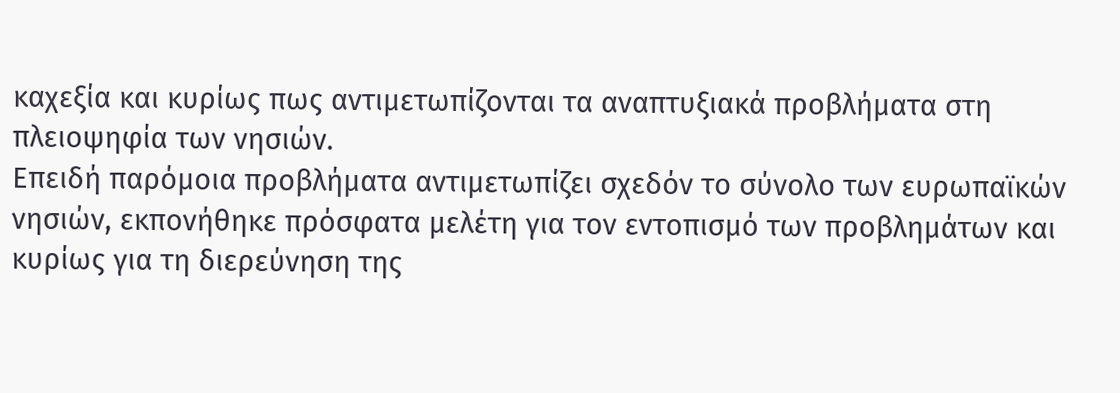καχεξία και κυρίως πως αντιμετωπίζονται τα αναπτυξιακά προβλήματα στη πλειοψηφία των νησιών.
Επειδή παρόμοια προβλήματα αντιμετωπίζει σχεδόν το σύνολο των ευρωπαϊκών νησιών, εκπονήθηκε πρόσφατα μελέτη για τον εντοπισμό των προβλημάτων και κυρίως για τη διερεύνηση της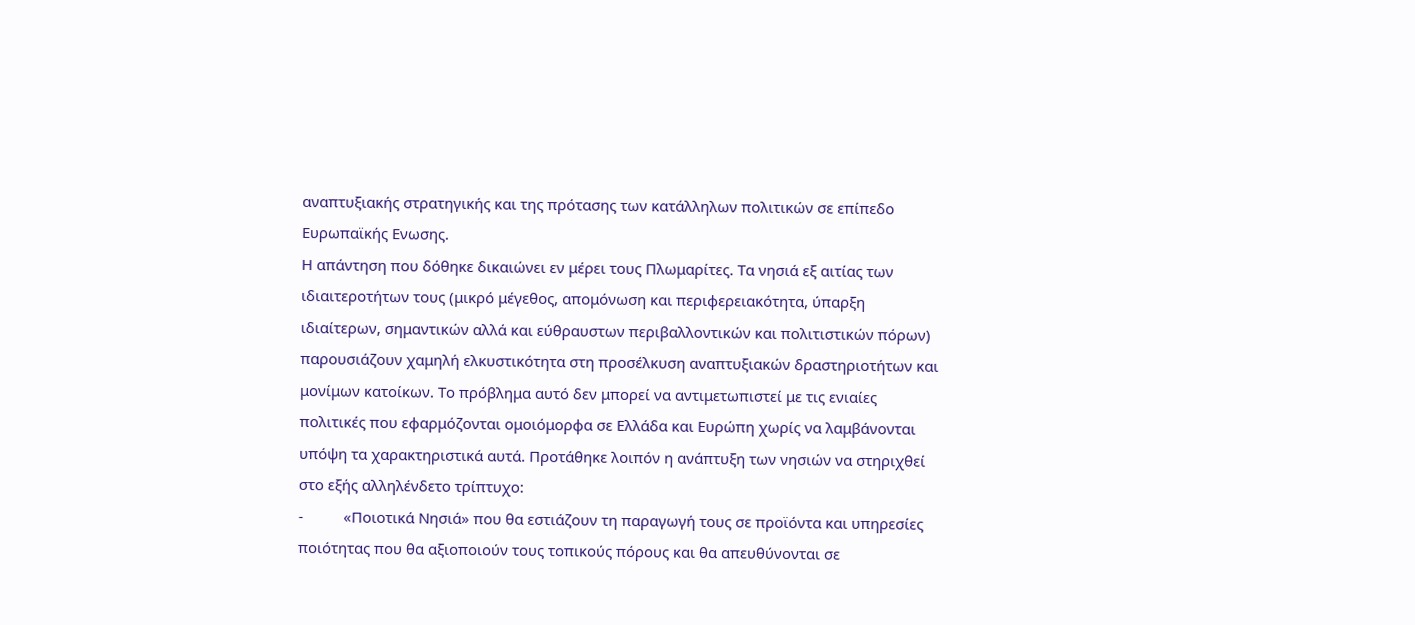αναπτυξιακής στρατηγικής και της πρότασης των κατάλληλων πολιτικών σε επίπεδο Ευρωπαϊκής Ενωσης.
Η απάντηση που δόθηκε δικαιώνει εν μέρει τους Πλωμαρίτες. Τα νησιά εξ αιτίας των ιδιαιτεροτήτων τους (μικρό μέγεθος, απομόνωση και περιφερειακότητα, ύπαρξη ιδιαίτερων, σημαντικών αλλά και εύθραυστων περιβαλλοντικών και πολιτιστικών πόρων) παρουσιάζουν χαμηλή ελκυστικότητα στη προσέλκυση αναπτυξιακών δραστηριοτήτων και μονίμων κατοίκων. Το πρόβλημα αυτό δεν μπορεί να αντιμετωπιστεί με τις ενιαίες πολιτικές που εφαρμόζονται ομοιόμορφα σε Ελλάδα και Ευρώπη χωρίς να λαμβάνονται υπόψη τα χαρακτηριστικά αυτά. Προτάθηκε λοιπόν η ανάπτυξη των νησιών να στηριχθεί στο εξής αλληλένδετο τρίπτυχο:
-          «Ποιοτικά Νησιά» που θα εστιάζουν τη παραγωγή τους σε προϊόντα και υπηρεσίες ποιότητας που θα αξιοποιούν τους τοπικούς πόρους και θα απευθύνονται σε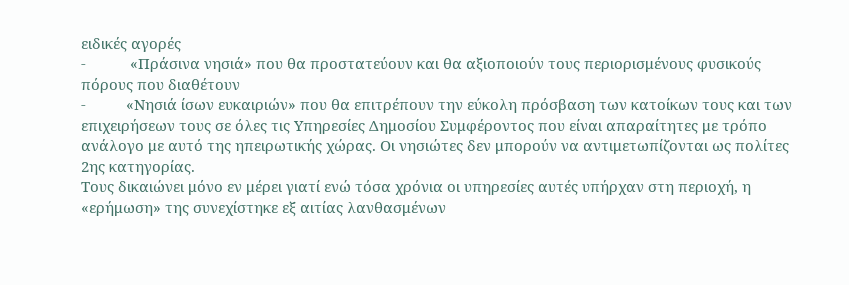ειδικές αγορές
-           «Πράσινα νησιά» που θα προστατεύουν και θα αξιοποιούν τους περιορισμένους φυσικούς πόρους που διαθέτουν
-          «Νησιά ίσων ευκαιριών» που θα επιτρέπουν την εύκολη πρόσβαση των κατοίκων τους και των επιχειρήσεων τους σε όλες τις Υπηρεσίες Δημοσίου Συμφέροντος που είναι απαραίτητες με τρόπο ανάλογο με αυτό της ηπειρωτικής χώρας. Οι νησιώτες δεν μπορούν να αντιμετωπίζονται ως πολίτες 2ης κατηγορίας.
Τους δικαιώνει μόνο εν μέρει γιατί ενώ τόσα χρόνια οι υπηρεσίες αυτές υπήρχαν στη περιοχή, η «ερήμωση» της συνεχίστηκε εξ αιτίας λανθασμένων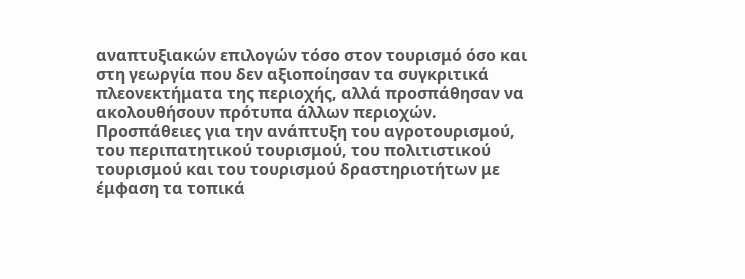αναπτυξιακών επιλογών τόσο στον τουρισμό όσο και στη γεωργία που δεν αξιοποίησαν τα συγκριτικά πλεονεκτήματα της περιοχής, αλλά προσπάθησαν να ακολουθήσουν πρότυπα άλλων περιοχών. Προσπάθειες για την ανάπτυξη του αγροτουρισμού, του περιπατητικού τουρισμού, του πολιτιστικού τουρισμού και του τουρισμού δραστηριοτήτων με έμφαση τα τοπικά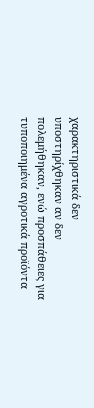χαρακτηριστικά δεν υποστηρίχθηκαν αν δεν πολεμήθηκαν, ενώ προσπάθειες για τυποποιημένα αγροτικά προϊόντα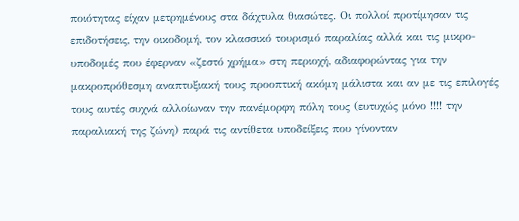ποιότητας είχαν μετρημένους στα δάχτυλα θιασώτες. Οι πολλοί προτίμησαν τις επιδοτήσεις, την οικοδομή, τον κλασσικό τουρισμό παραλίας αλλά και τις μικρο-υποδομές που έφερναν «ζεστό χρήμα» στη περιοχή, αδιαφορώντας για την μακροπρόθεσμη αναπτυξιακή τους προοπτική ακόμη μάλιστα και αν με τις επιλογές τους αυτές συχνά αλλοίωναν την πανέμορφη πόλη τους (ευτυχώς μόνο !!!! την παραλιακή της ζώνη) παρά τις αντίθετα υποδείξεις που γίνονταν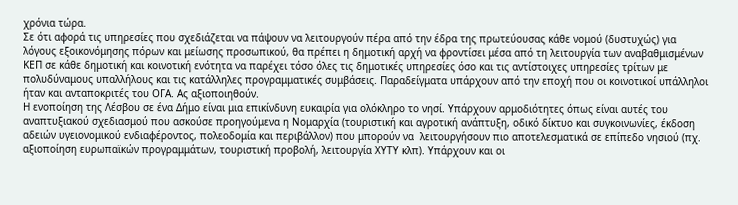χρόνια τώρα.
Σε ότι αφορά τις υπηρεσίες που σχεδιάζεται να πάψουν να λειτουργούν πέρα από την έδρα της πρωτεύουσας κάθε νομού (δυστυχώς) για λόγους εξοικονόμησης πόρων και μείωσης προσωπικού, θα πρέπει η δημοτική αρχή να φροντίσει μέσα από τη λειτουργία των αναβαθμισμένων ΚΕΠ σε κάθε δημοτική και κοινοτική ενότητα να παρέχει τόσο όλες τις δημοτικές υπηρεσίες όσο και τις αντίστοιχες υπηρεσίες τρίτων με πολυδύναμους υπαλλήλους και τις κατάλληλες προγραμματικές συμβάσεις. Παραδείγματα υπάρχουν από την εποχή που οι κοινοτικοί υπάλληλοι ήταν και ανταποκριτές του ΟΓΑ. Ας αξιοποιηθούν.
Η ενοποίηση της Λέσβου σε ένα Δήμο είναι μια επικίνδυνη ευκαιρία για ολόκληρο το νησί. Υπάρχουν αρμοδιότητες όπως είναι αυτές του αναπτυξιακού σχεδιασμού που ασκούσε προηγούμενα η Νομαρχία (τουριστική και αγροτική ανάπτυξη, οδικό δίκτυο και συγκοινωνίες, έκδοση αδειών υγειονομικού ενδιαφέροντος, πολεοδομία και περιβάλλον) που μπορούν να  λειτουργήσουν πιο αποτελεσματικά σε επίπεδο νησιού (πχ. αξιοποίηση ευρωπαϊκών προγραμμάτων, τουριστική προβολή, λειτουργία ΧΥΤΥ κλπ). Υπάρχουν και οι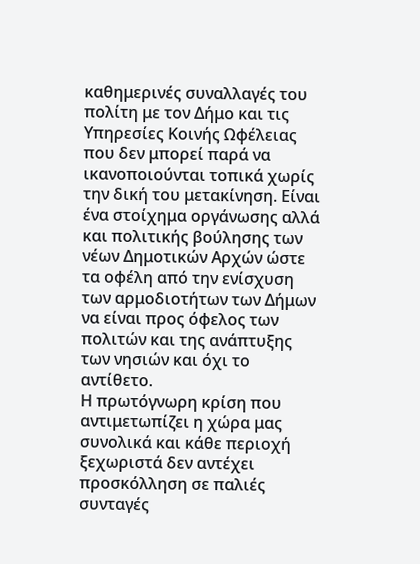καθημερινές συναλλαγές του πολίτη με τον Δήμο και τις Υπηρεσίες Κοινής Ωφέλειας που δεν μπορεί παρά να ικανοποιούνται τοπικά χωρίς την δική του μετακίνηση. Είναι ένα στοίχημα οργάνωσης αλλά και πολιτικής βούλησης των νέων Δημοτικών Αρχών ώστε τα οφέλη από την ενίσχυση των αρμοδιοτήτων των Δήμων να είναι προς όφελος των πολιτών και της ανάπτυξης των νησιών και όχι το αντίθετο.
Η πρωτόγνωρη κρίση που αντιμετωπίζει η χώρα μας συνολικά και κάθε περιοχή ξεχωριστά δεν αντέχει προσκόλληση σε παλιές συνταγές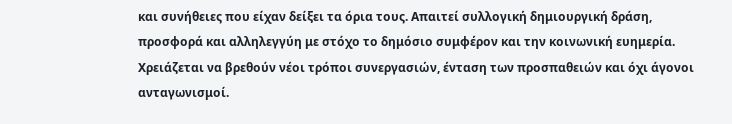και συνήθειες που είχαν δείξει τα όρια τους. Απαιτεί συλλογική δημιουργική δράση, προσφορά και αλληλεγγύη με στόχο το δημόσιο συμφέρον και την κοινωνική ευημερία. Χρειάζεται να βρεθούν νέοι τρόποι συνεργασιών, ένταση των προσπαθειών και όχι άγονοι ανταγωνισμοί.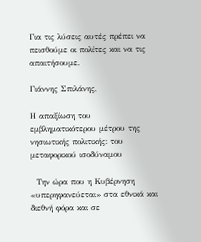Για τις λύσεις αυτές πρέπει να πεισθούμε οι πολίτες και να τις απαιτήσουμε.

Γιάννης Σπιλάνης,

Η απαξίωση του εμβληματικότερου μέτρου της νησιωτικής πολιτικής: του μεταφορικού ισοδύναμου

  Την ώρα που η Κυβέρνηση «υπερηφανεύεται» στα εθνικά και διεθνή φόρα και σε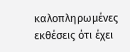καλοπληρωμένες εκθέσεις ότι έχει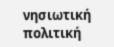νησιωτική πολιτική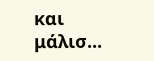και μάλισ...